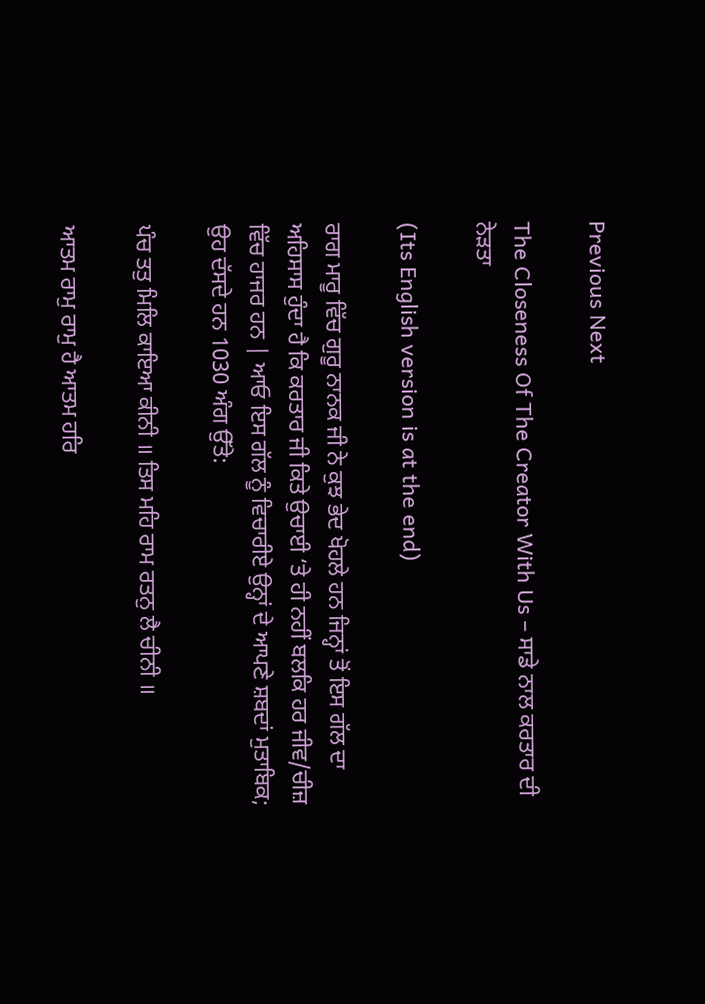Previous Next

The Closeness Of The Creator With Us – ਸਾਡੇ ਨਾਲ ਕਰਤਾਰ ਦੀ ਨੇੜਤਾ

(Its English version is at the end)

ਰਾਗ ਮਾਰੂ ਵਿੱਚ ਗੁਰੂ ਨਾਨਕ ਜੀ ਨੇ ਕੁਝ ਭੇਦ ਖੋਹਲੇ ਹਨ ਜਿਨ੍ਹਾਂ ਤੋਂ ਇਸ ਗੱਲ ਦਾ ਅਹਿਸਾਸ ਹੁੰਦਾ ਹੈ ਕਿ ਕਰਤਾਰ ਜੀ ਕਿਤੇ ਉਚਾਈ ‘ਤੇ ਹੀ ਨਹੀਂ ਬਲਕਿ ਹਰ ਜੀਵ/ਚੀਜ਼ ਵਿੱਚ ਹਾਜਰ ਹਨ | ਆਓ ਇਸ ਗੱਲ ਨੂੰ ਵਿਚਾਰੀਏ ਉਨ੍ਹਾਂ ਦੇ ਆਪਣੇ ਸ਼ਬਦਾਂ ਮੁਤਾਬਿਕ; ਉਹ ਦੱਸਦੇ ਹਨ 1030 ਅੰਗ ਉੱਤੇ:

ਪੰਚ ਤਤੁ ਮਿਲਿ ਕਾਇਆ ਕੀਨੀ ॥ ਤਿਸ ਮਹਿ ਰਾਮ ਰਤਨੁ ਲੈ ਚੀਨੀ ॥

ਆਤਮ ਰਾਮੁ ਰਾਮੁ ਹੈ ਆਤਮ ਹਰਿ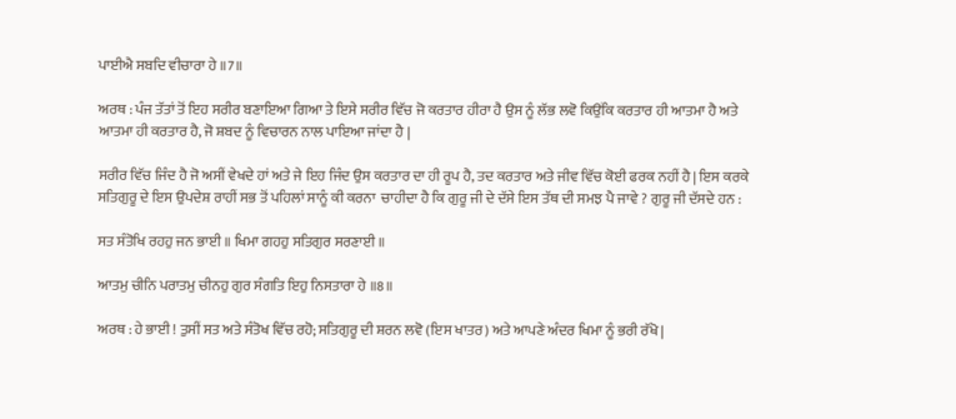ਪਾਈਐ ਸਬਦਿ ਵੀਚਾਰਾ ਹੇ ॥7॥

ਅਰਥ : ਪੰਜ ਤੱਤਾਂ ਤੋਂ ਇਹ ਸਰੀਰ ਬਣਾਇਆ ਗਿਆ ਤੇ ਇਸੇ ਸਰੀਰ ਵਿੱਚ ਜੋ ਕਰਤਾਰ ਹੀਰਾ ਹੈ ਉਸ ਨੂੰ ਲੱਭ ਲਵੋ ਕਿਉਂਕਿ ਕਰਤਾਰ ਹੀ ਆਤਮਾ ਹੈ ਅਤੇ ਆਤਮਾ ਹੀ ਕਰਤਾਰ ਹੈ, ਜੋ ਸ਼ਬਦ ਨੂੰ ਵਿਚਾਰਨ ਨਾਲ ਪਾਇਆ ਜਾਂਦਾ ਹੈ |

ਸਰੀਰ ਵਿੱਚ ਜਿੰਦ ਹੈ ਜੋ ਅਸੀਂ ਵੇਖਦੇ ਹਾਂ ਅਤੇ ਜੇ ਇਹ ਜਿੰਦ ਉਸ ਕਰਤਾਰ ਦਾ ਹੀ ਰੂਪ ਹੈ, ਤਦ ਕਰਤਾਰ ਅਤੇ ਜੀਵ ਵਿੱਚ ਕੋਈ ਫਰਕ ਨਹੀਂ ਹੈ | ਇਸ ਕਰਕੇ ਸਤਿਗੁਰੂ ਦੇ ਇਸ ਉਪਦੇਸ਼ ਰਾਹੀਂ ਸਭ ਤੋਂ ਪਹਿਲਾਂ ਸਾਨੂੰ ਕੀ ਕਰਨਾ  ਚਾਹੀਦਾ ਹੈ ਕਿ ਗੁਰੂ ਜੀ ਦੇ ਦੱਸੇ ਇਸ ਤੱਥ ਦੀ ਸਮਝ ਪੈ ਜਾਵੇ ? ਗੁਰੂ ਜੀ ਦੱਸਦੇ ਹਨ :

ਸਤ ਸੰਤੋਖਿ ਰਹਹੁ ਜਨ ਭਾਈ ॥ ਖਿਮਾ ਗਹਹੁ ਸਤਿਗੁਰ ਸਰਣਾਈ ॥

ਆਤਮੁ ਚੀਨਿ ਪਰਾਤਮੁ ਚੀਨਹੁ ਗੁਰ ਸੰਗਤਿ ਇਹੁ ਨਿਸਤਾਰਾ ਹੇ ॥8॥

ਅਰਥ : ਹੇ ਭਾਈ ! ਤੁਸੀਂ ਸਤ ਅਤੇ ਸੰਤੋਖ ਵਿੱਚ ਰਹੋ; ਸਤਿਗੁਰੂ ਦੀ ਸ਼ਰਨ ਲਵੋ (ਇਸ ਖਾਤਰ) ਅਤੇ ਆਪਣੇ ਅੰਦਰ ਖਿਮਾ ਨੂੰ ਭਰੀ ਰੱਖੋ |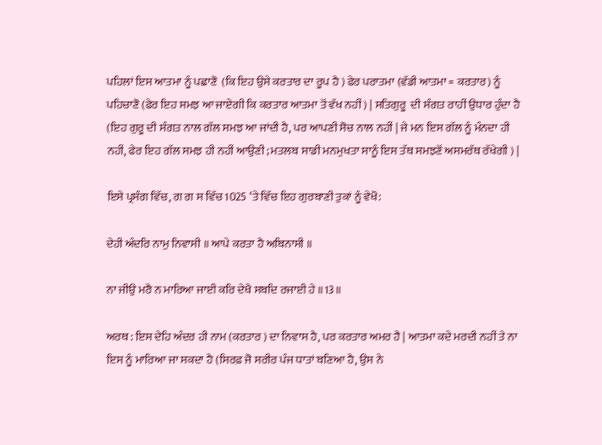ਪਹਿਲਾਂ ਇਸ ਆਤਮਾ ਨੂੰ ਪਛਾਣੋ  (ਕਿ ਇਹ ਉਸੇ ਕਰਤਾਰ ਦਾ ਰੂਪ ਹੈ ) ਫੇਰ ਪਰਾਤਮਾ (ਵੱਡੀ ਆਤਮਾ = ਕਰਤਾਰ) ਨੂੰ ਪਹਿਚਾਣੋ (ਫੇਰ ਇਹ ਸਮਝ ਆ ਜਾਏਗੀ ਕਿ ਕਰਤਾਰ ਆਤਮਾ ਤੋਂ ਵੱਖ ਨਹੀਂ ) | ਸਤਿਗੁਰੂ  ਦੀ ਸੰਗਤ ਰਾਹੀਂ ਉਧਾਰ ਹੁੰਦਾ ਹੈ (ਇਹ ਗੁਰੂ ਦੀ ਸੰਗਤ ਨਾਲ ਗੱਲ ਸਮਝ ਆ ਜਾਂਦੀ ਹੈ, ਪਰ ਆਪਣੀ ਸੋਚ ਨਾਲ ਨਹੀਂ | ਜੇ ਮਨ ਇਸ ਗੱਲ ਨੂੰ ਮੰਨਦਾ ਹੀ ਨਹੀਂ, ਫੇਰ ਇਹ ਗੱਲ ਸਮਝ ਹੀ ਨਹੀਂ ਆਉਣੀ; ਮਤਲਬ ਸਾਡੀ ਮਨਮੁਖਤਾ ਸਾਨੂੰ ਇਸ ਤੱਥ ਸਮਝਣੋਂ ਅਸਮਰੱਥ ਰੱਖੇਗੀ ) |

ਇਸੇ ਪ੍ਰਸੰਗ ਵਿੱਚ, ਗ ਗ ਸ ਵਿੱਚ 1025 ‘ਤੇ ਵਿੱਚ ਇਹ ਗੁਰਬਾਣੀ ਤੁਕਾਂ ਨੂੰ ਵੇਖੋ:

ਦੇਹੀ ਅੰਦਰਿ ਨਾਮੁ ਨਿਵਾਸੀ ॥ ਆਪੇ ਕਰਤਾ ਹੈ ਅਬਿਨਾਸੀ ॥

ਨਾ ਜੀਉ ਮਰੈ ਨ ਮਾਰਿਆ ਜਾਈ ਕਰਿ ਦੇਖੈ ਸਬਦਿ ਰਜਾਈ ਹੇ ॥13॥

ਅਰਥ : ਇਸ ਦੇਹਿ ਅੰਦਰ ਹੀ ਨਾਮ (ਕਰਤਾਰ ) ਦਾ ਨਿਵਾਸ ਹੈ, ਪਰ ਕਰਤਾਰ ਅਮਰ ਹੈ | ਆਤਮਾ ਕਦੇ ਮਰਦੀ ਨਹੀਂ ਤੇ ਨਾ ਇਸ ਨੂੰ ਮਾਰਿਆ ਜਾ ਸਕਦਾ ਹੈ (ਸਿਰਫ਼ ਜੋ ਸਰੀਰ ਪੰਜ ਧਾਤਾਂ ਬਣਿਆ ਹੈ, ਉਸ ਨੇ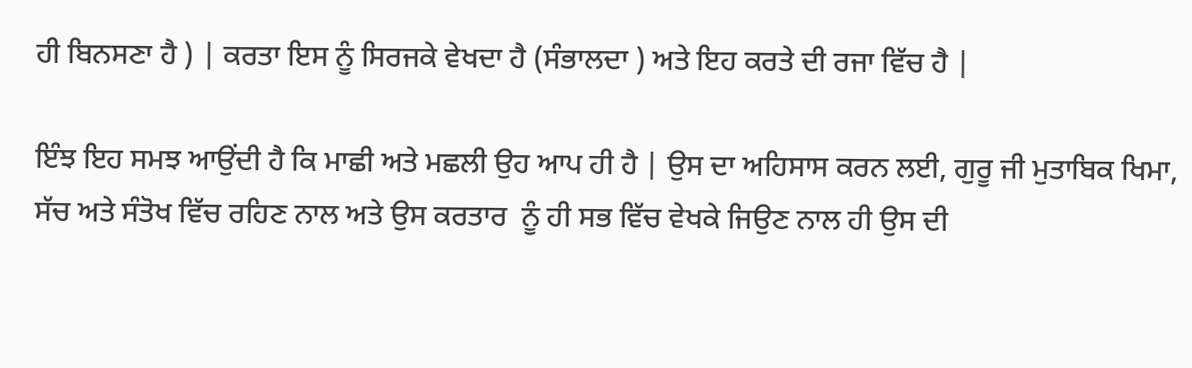ਹੀ ਬਿਨਸਣਾ ਹੈ ) | ਕਰਤਾ ਇਸ ਨੂੰ ਸਿਰਜਕੇ ਵੇਖਦਾ ਹੈ (ਸੰਭਾਲਦਾ ) ਅਤੇ ਇਹ ਕਰਤੇ ਦੀ ਰਜਾ ਵਿੱਚ ਹੈ |

ਇੰਝ ਇਹ ਸਮਝ ਆਉਂਦੀ ਹੈ ਕਿ ਮਾਛੀ ਅਤੇ ਮਛਲੀ ਉਹ ਆਪ ਹੀ ਹੈ | ਉਸ ਦਾ ਅਹਿਸਾਸ ਕਰਨ ਲਈ, ਗੁਰੂ ਜੀ ਮੁਤਾਬਿਕ ਖਿਮਾ, ਸੱਚ ਅਤੇ ਸੰਤੋਖ ਵਿੱਚ ਰਹਿਣ ਨਾਲ ਅਤੇ ਉਸ ਕਰਤਾਰ  ਨੂੰ ਹੀ ਸਭ ਵਿੱਚ ਵੇਖਕੇ ਜਿਉਣ ਨਾਲ ਹੀ ਉਸ ਦੀ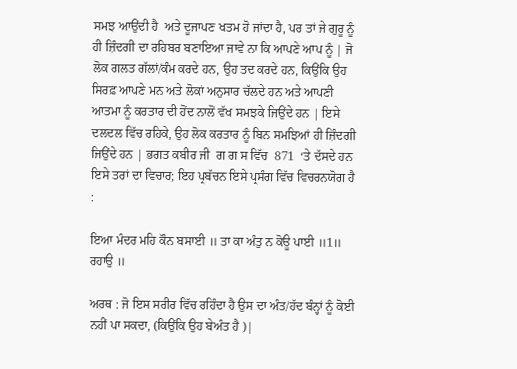ਸਮਝ ਆਉਂਦੀ ਹੈ  ਅਤੇ ਦੂਜਾਪਣ ਖਤਮ ਹੋ ਜਾਂਦਾ ਹੈ, ਪਰ ਤਾਂ ਜੇ ਗੁਰੂ ਨੂੰ ਹੀ ਜ਼ਿੰਦਗੀ ਦਾ ਰਹਿਬਰ ਬਣਾਇਆ ਜਾਵੇ ਨਾ ਕਿ ਆਪਣੇ ਆਪ ਨੂੰ | ਜੋ ਲੋਕ ਗਲਤ ਗੱਲਾਂ/ਕੰਮ ਕਰਦੇ ਹਨ, ਉਹ ਤਦ ਕਰਦੇ ਹਨ, ਕਿਉਂਕਿ ਉਹ ਸਿਰਫ਼ ਆਪਣੇ ਮਨ ਅਤੇ ਲੋਕਾਂ ਅਨੁਸਾਰ ਚੱਲਦੇ ਹਨ ਅਤੇ ਆਪਣੀ ਆਤਮਾ ਨੂੰ ਕਰਤਾਰ ਦੀ ਹੋਂਦ ਨਾਲੋਂ ਵੱਖ ਸਮਝਕੇ ਜਿਉਂਦੇ ਹਨ | ਇਸੇ ਦਲਦਲ ਵਿੱਚ ਰਹਿਕੇ, ਉਹ ਲੋਕ ਕਰਤਾਰ ਨੂੰ ਬਿਨ ਸਮਝਿਆਂ ਹੀ ਜ਼ਿੰਦਗੀ ਜਿਉਂਦੇ ਹਨ | ਭਗਤ ਕਬੀਰ ਜੀ  ਗ ਗ ਸ ਵਿੱਚ  871  ‘ਤੇ ਦੱਸਦੇ ਹਨ ਇਸੇ ਤਰਾਂ ਦਾ ਵਿਚਾਰ; ਇਹ ਪ੍ਰਬੱਚਨ ਇਸੇ ਪ੍ਰਸੰਗ ਵਿੱਚ ਵਿਚਰਨਯੋਗ ਹੈ :

ਇਆ ਮੰਦਰ ਮਹਿ ਕੌਨ ਬਸਾਈ ॥ ਤਾ ਕਾ ਅੰਤੁ ਨ ਕੋਊ ਪਾਈ ॥1॥ ਰਹਾਉ ॥

ਅਰਥ : ਜੋ ਇਸ ਸਰੀਰ ਵਿੱਚ ਰਹਿੰਦਾ ਹੈ ਉਸ ਦਾ ਅੰਤ/ਹੱਦ ਬੰਨ੍ਹਾਂ ਨੂੰ ਕੋਈ ਨਹੀਂ ਪਾ ਸਕਦਾ, (ਕਿਉਂਕਿ ਉਹ ਬੇਅੰਤ ਹੈ )|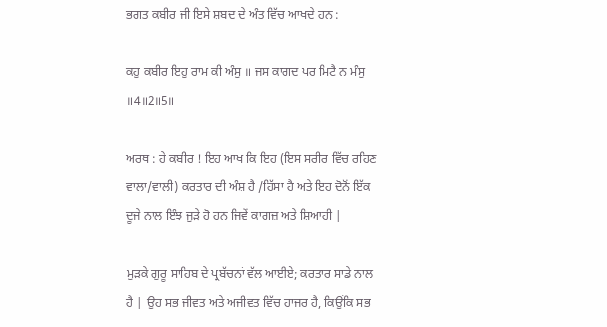ਭਗਤ ਕਬੀਰ ਜੀ ਇਸੇ ਸ਼ਬਦ ਦੇ ਅੰਤ ਵਿੱਚ ਆਖਦੇ ਹਨ :

ਕਹੁ ਕਬੀਰ ਇਹੁ ਰਾਮ ਕੀ ਅੰਸੁ ॥ ਜਸ ਕਾਗਦ ਪਰ ਮਿਟੈ ਨ ਮੰਸੁ ॥4॥2॥5॥

ਅਰਥ : ਹੇ ਕਬੀਰ ! ਇਹ ਆਖ ਕਿ ਇਹ (ਇਸ ਸਰੀਰ ਵਿੱਚ ਰਹਿਣ ਵਾਲਾ/ਵਾਲੀ) ਕਰਤਾਰ ਦੀ ਅੰਸ਼ ਹੈ /ਹਿੱਸਾ ਹੈ ਅਤੇ ਇਹ ਦੋਨੋਂ ਇੱਕ ਦੂਜੇ ਨਾਲ ਇੰਝ ਜੁੜੇ ਹੋ ਹਨ ਜਿਵੇਂ ਕਾਗਜ਼ ਅਤੇ ਸ਼ਿਆਹੀ |

ਮੁੜਕੇ ਗੁਰੂ ਸਾਹਿਬ ਦੇ ਪ੍ਰਬੱਚਨਾਂ ਵੱਲ ਆਈਏ; ਕਰਤਾਰ ਸਾਡੇ ਨਾਲ ਹੈ | ਉਹ ਸਭ ਜੀਵਤ ਅਤੇ ਅਜੀਵਤ ਵਿੱਚ ਹਾਜਰ ਹੈ, ਕਿਉਂਕਿ ਸਭ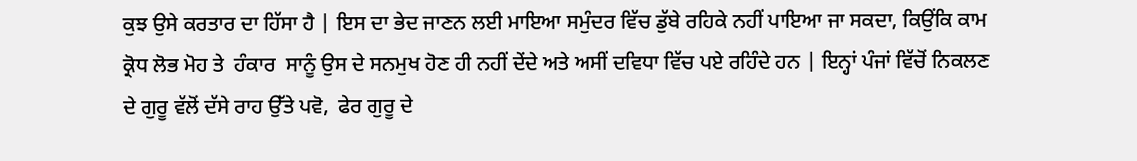ਕੁਝ ਉਸੇ ਕਰਤਾਰ ਦਾ ਹਿੱਸਾ ਹੈ | ਇਸ ਦਾ ਭੇਦ ਜਾਣਨ ਲਈ ਮਾਇਆ ਸਮੁੰਦਰ ਵਿੱਚ ਡੁੱਬੇ ਰਹਿਕੇ ਨਹੀਂ ਪਾਇਆ ਜਾ ਸਕਦਾ, ਕਿਉਂਕਿ ਕਾਮ ਕ੍ਰੋਧ ਲੋਭ ਮੋਹ ਤੇ  ਹੰਕਾਰ  ਸਾਨੂੰ ਉਸ ਦੇ ਸਨਮੁਖ ਹੋਣ ਹੀ ਨਹੀਂ ਦੇਂਦੇ ਅਤੇ ਅਸੀਂ ਦਵਿਧਾ ਵਿੱਚ ਪਏ ਰਹਿੰਦੇ ਹਨ | ਇਨ੍ਹਾਂ ਪੰਜਾਂ ਵਿੱਚੋਂ ਨਿਕਲਣ ਦੇ ਗੁਰੂ ਵੱਲੋਂ ਦੱਸੇ ਰਾਹ ਉੱਤੇ ਪਵੋ,  ਫੇਰ ਗੁਰੂ ਦੇ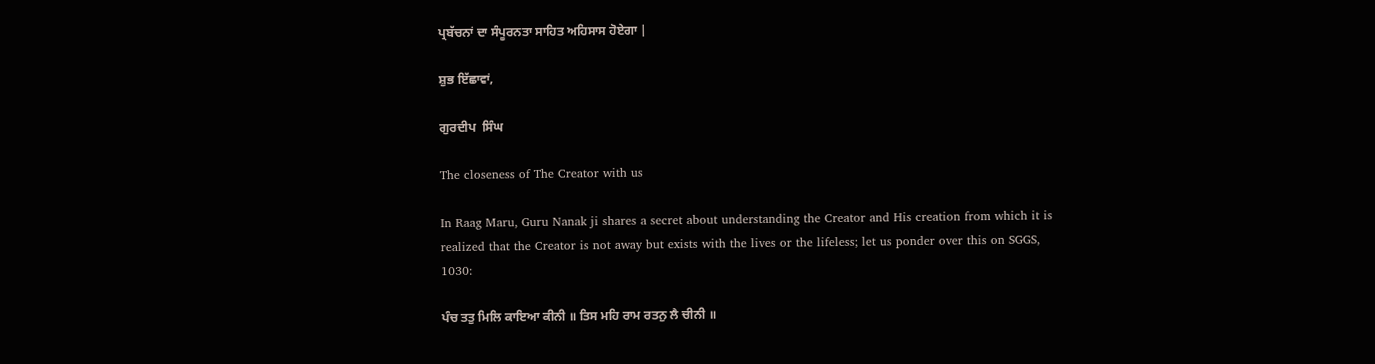ਪ੍ਰਬੱਚਨਾਂ ਦਾ ਸੰਪੂਰਨਤਾ ਸਾਹਿਤ ਅਹਿਸਾਸ ਹੋਏਗਾ |

ਸ਼ੁਭ ਇੱਛਾਵਾਂ,

ਗੁਰਦੀਪ  ਸਿੰਘ

The closeness of The Creator with us

In Raag Maru, Guru Nanak ji shares a secret about understanding the Creator and His creation from which it is realized that the Creator is not away but exists with the lives or the lifeless; let us ponder over this on SGGS, 1030:

ਪੰਚ ਤਤੁ ਮਿਲਿ ਕਾਇਆ ਕੀਨੀ ॥ ਤਿਸ ਮਹਿ ਰਾਮ ਰਤਨੁ ਲੈ ਚੀਨੀ ॥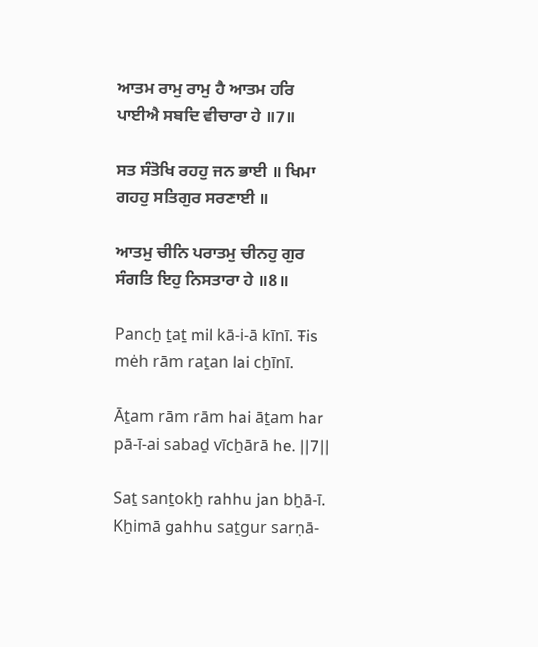ਆਤਮ ਰਾਮੁ ਰਾਮੁ ਹੈ ਆਤਮ ਹਰਿ ਪਾਈਐ ਸਬਦਿ ਵੀਚਾਰਾ ਹੇ ॥7॥

ਸਤ ਸੰਤੋਖਿ ਰਹਹੁ ਜਨ ਭਾਈ ॥ ਖਿਮਾ ਗਹਹੁ ਸਤਿਗੁਰ ਸਰਣਾਈ ॥

ਆਤਮੁ ਚੀਨਿ ਪਰਾਤਮੁ ਚੀਨਹੁ ਗੁਰ ਸੰਗਤਿ ਇਹੁ ਨਿਸਤਾਰਾ ਹੇ ॥8॥

Pancẖ ṯaṯ mil kā-i-ā kīnī. Ŧis mėh rām raṯan lai cẖīnī.

Āṯam rām rām hai āṯam har pā-ī-ai sabaḏ vīcẖārā he. ||7||

Saṯ sanṯokẖ rahhu jan bẖā-ī. Kẖimā gahhu saṯgur sarṇā-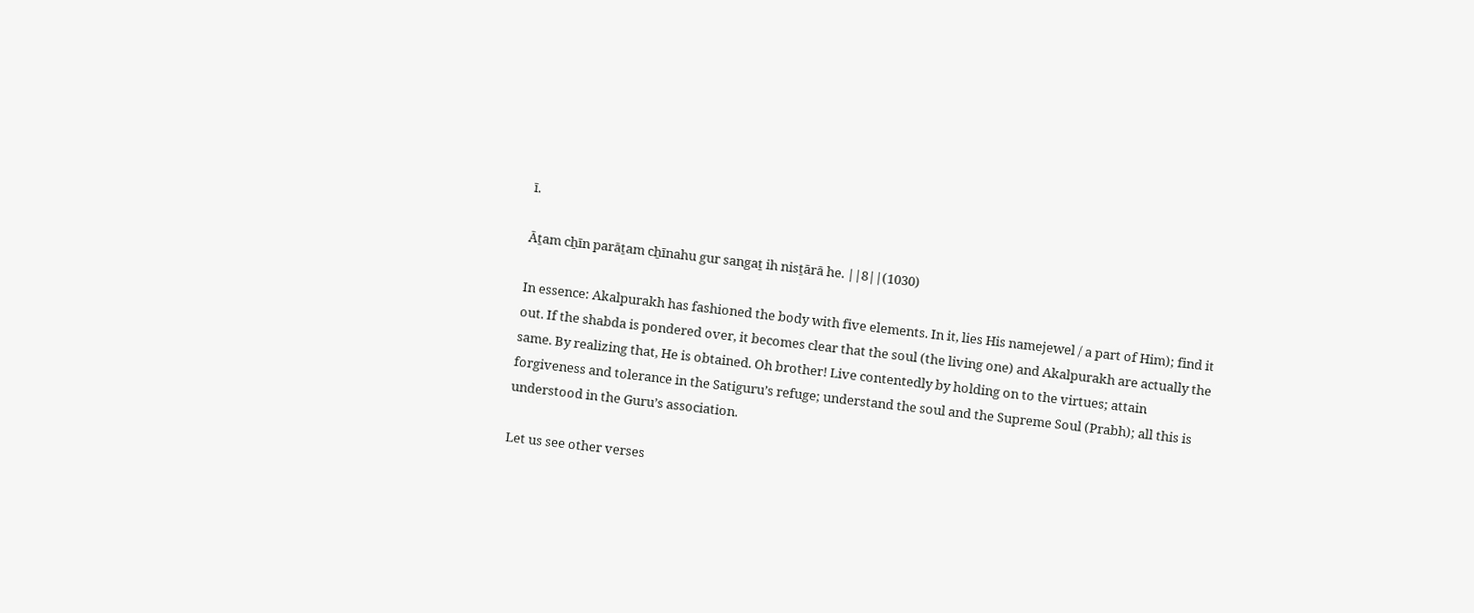ī.

Āṯam cẖīn parāṯam cẖīnahu gur sangaṯ ih nisṯārā he. ||8||(1030)

In essence: Akalpurakh has fashioned the body with five elements. In it, lies His namejewel / a part of Him); find it out. If the shabda is pondered over, it becomes clear that the soul (the living one) and Akalpurakh are actually the same. By realizing that, He is obtained. Oh brother! Live contentedly by holding on to the virtues; attain forgiveness and tolerance in the Satiguru’s refuge; understand the soul and the Supreme Soul (Prabh); all this is understood in the Guru’s association.

Let us see other verses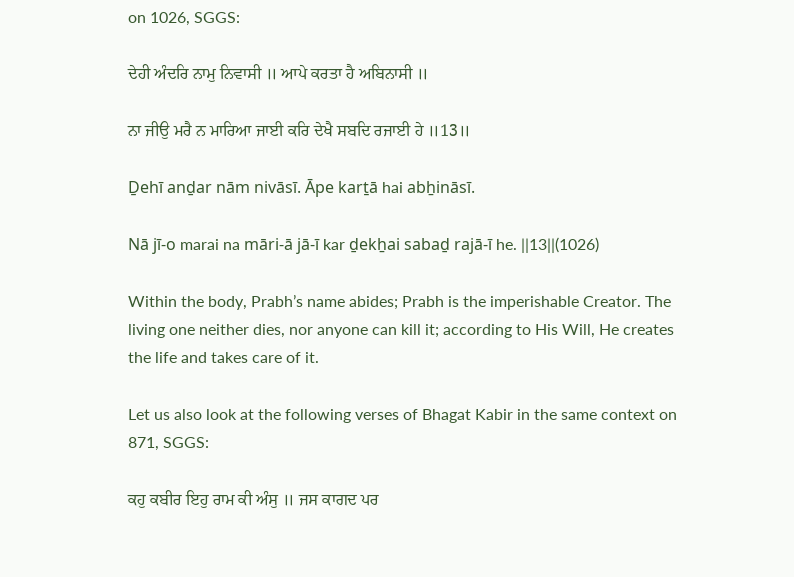on 1026, SGGS:

ਦੇਹੀ ਅੰਦਰਿ ਨਾਮੁ ਨਿਵਾਸੀ ॥ ਆਪੇ ਕਰਤਾ ਹੈ ਅਬਿਨਾਸੀ ॥

ਨਾ ਜੀਉ ਮਰੈ ਨ ਮਾਰਿਆ ਜਾਈ ਕਰਿ ਦੇਖੈ ਸਬਦਿ ਰਜਾਈ ਹੇ ॥13॥

Ḏehī anḏar nām nivāsī. Āpe karṯā hai abẖināsī.

Nā jī-o marai na māri-ā jā-ī kar ḏekẖai sabaḏ rajā-ī he. ||13||(1026)

Within the body, Prabh’s name abides; Prabh is the imperishable Creator. The living one neither dies, nor anyone can kill it; according to His Will, He creates the life and takes care of it.

Let us also look at the following verses of Bhagat Kabir in the same context on 871, SGGS:

ਕਹੁ ਕਬੀਰ ਇਹੁ ਰਾਮ ਕੀ ਅੰਸੁ ॥ ਜਸ ਕਾਗਦ ਪਰ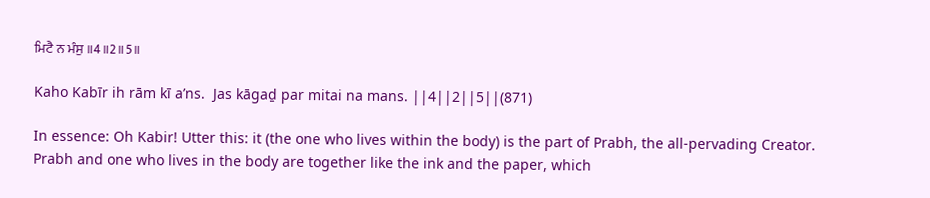ਮਿਟੈ ਨ ਮੰਸੁ ॥4॥2॥5॥

Kaho Kabīr ih rām kī aʼns.  Jas kāgaḏ par mitai na mans. ||4||2||5||(871)

In essence: Oh Kabir! Utter this: it (the one who lives within the body) is the part of Prabh, the all-pervading Creator. Prabh and one who lives in the body are together like the ink and the paper, which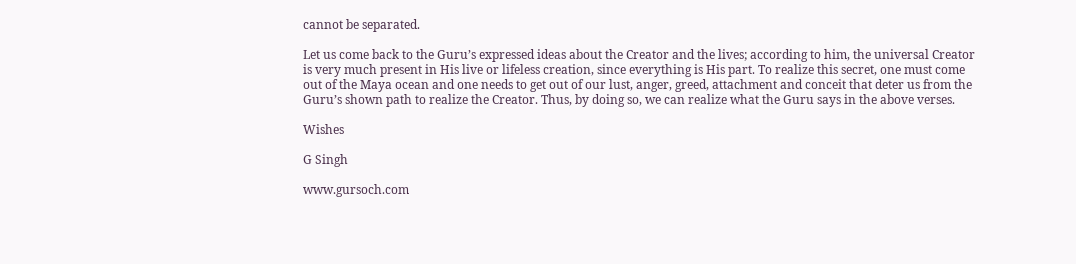cannot be separated.

Let us come back to the Guru’s expressed ideas about the Creator and the lives; according to him, the universal Creator is very much present in His live or lifeless creation, since everything is His part. To realize this secret, one must come out of the Maya ocean and one needs to get out of our lust, anger, greed, attachment and conceit that deter us from the Guru’s shown path to realize the Creator. Thus, by doing so, we can realize what the Guru says in the above verses.

Wishes

G Singh

www.gursoch.com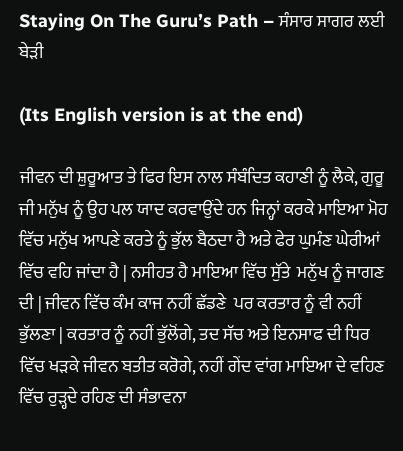Staying On The Guru’s Path – ਸੰਸਾਰ ਸਾਗਰ ਲਈ ਬੇੜੀ

(Its English version is at the end)

ਜੀਵਨ ਦੀ ਸ਼ੁਰੂਆਤ ਤੇ ਫਿਰ ਇਸ ਨਾਲ ਸੰਬੰਦਿਤ ਕਹਾਣੀ ਨੂੰ ਲੈਕੇ, ਗੁਰੂ ਜੀ ਮਨੁੱਖ ਨੂੰ ਉਹ ਪਲ ਯਾਦ ਕਰਵਾਉਂਦੇ ਹਨ ਜਿਨ੍ਹਾਂ ਕਰਕੇ ਮਾਇਆ ਮੋਹ ਵਿੱਚ ਮਨੁੱਖ ਆਪਣੇ ਕਰਤੇ ਨੂੰ ਭੁੱਲ ਬੈਠਦਾ ਹੈ ਅਤੇ ਫੇਰ ਘੁਮੰਣ ਘੇਰੀਆਂ ਵਿੱਚ ਵਹਿ ਜਾਂਦਾ ਹੈ | ਨਸੀਹਤ ਹੈ ਮਾਇਆ ਵਿੱਚ ਸੁੱਤੇ  ਮਨੁੱਖ ਨੂੰ ਜਾਗਣ ਦੀ | ਜੀਵਨ ਵਿੱਚ ਕੰਮ ਕਾਜ ਨਹੀਂ ਛੱਡਣੇ  ਪਰ ਕਰਤਾਰ ਨੂੰ ਵੀ ਨਹੀਂ ਭੁੱਲਣਾ | ਕਰਤਾਰ ਨੂੰ ਨਹੀਂ ਭੁੱਲੋਂਗੇ, ਤਦ ਸੱਚ ਅਤੇ ਇਨਸਾਫ ਦੀ ਧਿਰ ਵਿੱਚ ਖੜਕੇ ਜੀਵਨ ਬਤੀਤ ਕਰੋਗੇ, ਨਹੀਂ ਗੇਂਦ ਵਾਂਗ ਮਾਇਆ ਦੇ ਵਹਿਣ ਵਿੱਚ ਰੁੜ੍ਹਦੇ ਰਹਿਣ ਦੀ ਸੰਭਾਵਨਾ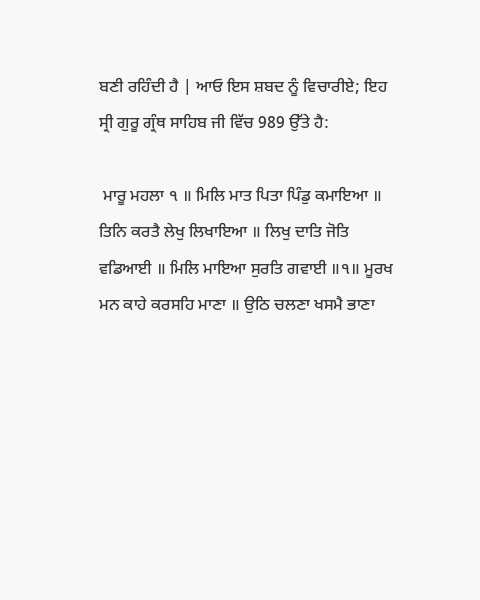ਬਣੀ ਰਹਿੰਦੀ ਹੈ | ਆਓ ਇਸ ਸ਼ਬਦ ਨੂੰ ਵਿਚਾਰੀਏ; ਇਹ ਸ੍ਰੀ ਗੁਰੂ ਗ੍ਰੰਥ ਸਾਹਿਬ ਜੀ ਵਿੱਚ 989 ਉੱਤੇ ਹੈ:

 ਮਾਰੂ ਮਹਲਾ ੧ ॥ ਮਿਲਿ ਮਾਤ ਪਿਤਾ ਪਿੰਡੁ ਕਮਾਇਆ ॥ ਤਿਨਿ ਕਰਤੈ ਲੇਖੁ ਲਿਖਾਇਆ ॥ ਲਿਖੁ ਦਾਤਿ ਜੋਤਿ ਵਡਿਆਈ ॥ ਮਿਲਿ ਮਾਇਆ ਸੁਰਤਿ ਗਵਾਈ ॥੧॥ ਮੂਰਖ ਮਨ ਕਾਹੇ ਕਰਸਹਿ ਮਾਣਾ ॥ ਉਠਿ ਚਲਣਾ ਖਸਮੈ ਭਾਣਾ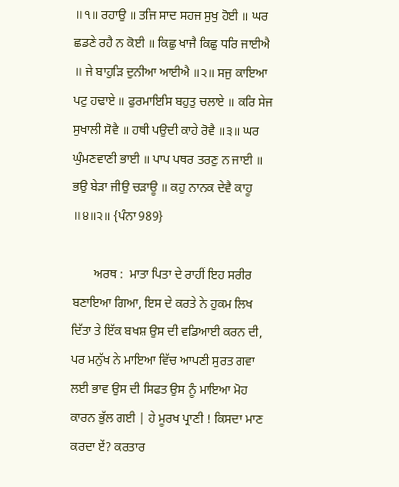॥੧॥ ਰਹਾਉ ॥ ਤਜਿ ਸਾਦ ਸਹਜ ਸੁਖੁ ਹੋਈ ॥ ਘਰ ਛਡਣੇ ਰਹੈ ਨ ਕੋਈ ॥ ਕਿਛੁ ਖਾਜੈ ਕਿਛੁ ਧਰਿ ਜਾਈਐ ॥ ਜੇ ਬਾਹੁੜਿ ਦੁਨੀਆ ਆਈਐ ॥੨॥ ਸਜੁ ਕਾਇਆ ਪਟੁ ਹਢਾਏ ॥ ਫੁਰਮਾਇਸਿ ਬਹੁਤੁ ਚਲਾਏ ॥ ਕਰਿ ਸੇਜ ਸੁਖਾਲੀ ਸੋਵੈ ॥ ਹਥੀ ਪਉਦੀ ਕਾਹੇ ਰੋਵੈ ॥੩॥ ਘਰ ਘੁੰਮਣਵਾਣੀ ਭਾਈ ॥ ਪਾਪ ਪਥਰ ਤਰਣੁ ਨ ਜਾਈ ॥ ਭਉ ਬੇੜਾ ਜੀਉ ਚੜਾਊ ॥ ਕਹੁ ਨਾਨਕ ਦੇਵੈ ਕਾਹੂ ॥੪॥੨॥ {ਪੰਨਾ 989}

       ਅਰਥ :  ਮਾਤਾ ਪਿਤਾ ਦੇ ਰਾਹੀਂ ਇਹ ਸਰੀਰ ਬਣਾਇਆ ਗਿਆ, ਇਸ ਦੇ ਕਰਤੇ ਨੇ ਹੁਕਮ ਲਿਖ ਦਿੱਤਾ ਤੇ ਇੱਕ ਬਖਸ਼ ਉਸ ਦੀ ਵਡਿਆਈ ਕਰਨ ਦੀ, ਪਰ ਮਨੁੱਖ ਨੇ ਮਾਇਆ ਵਿੱਚ ਆਪਣੀ ਸੁਰਤ ਗਵਾ ਲਈ ਭਾਵ ਉਸ ਦੀ ਸਿਫਤ ਉਸ ਨੂੰ ਮਾਇਆ ਮੋਹ ਕਾਰਨ ਭੁੱਲ ਗਈ | ਹੇ ਮੂਰਖ ਪ੍ਰਾਣੀ ! ਕਿਸਦਾ ਮਾਣ ਕਰਦਾ ਏਂ? ਕਰਤਾਰ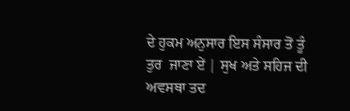ਦੇ ਹੁਕਮ ਅਨੁਸਾਰ ਇਸ ਸੰਸਾਰ ਤੋਂ ਤੂੰ ਤੁਰ  ਜਾਣਾ ਏਂ | ਸੁਖ ਅਤੇ ਸਹਿਜ ਦੀ ਅਵਸਥਾ ਤਦ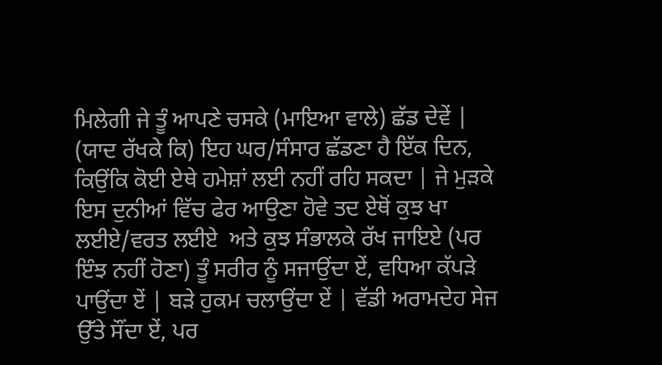ਮਿਲੇਗੀ ਜੇ ਤੂੰ ਆਪਣੇ ਚਸਕੇ (ਮਾਇਆ ਵਾਲੇ) ਛੱਡ ਦੇਵੇਂ | (ਯਾਦ ਰੱਖਕੇ ਕਿ) ਇਹ ਘਰ/ਸੰਸਾਰ ਛੱਡਣਾ ਹੈ ਇੱਕ ਦਿਨ, ਕਿਉਂਕਿ ਕੋਈ ਏਥੇ ਹਮੇਸ਼ਾਂ ਲਈ ਨਹੀਂ ਰਹਿ ਸਕਦਾ | ਜੇ ਮੁੜਕੇ ਇਸ ਦੁਨੀਆਂ ਵਿੱਚ ਫੇਰ ਆਉਣਾ ਹੋਵੇ ਤਦ ਏਥੋਂ ਕੁਝ ਖਾ ਲਈਏ/ਵਰਤ ਲਈਏ  ਅਤੇ ਕੁਝ ਸੰਭਾਲਕੇ ਰੱਖ ਜਾਇਏ (ਪਰ ਇੰਝ ਨਹੀਂ ਹੋਣਾ) ਤੂੰ ਸਰੀਰ ਨੂੰ ਸਜਾਉਂਦਾ ਏਂ, ਵਧਿਆ ਕੱਪੜੇ ਪਾਉਂਦਾ ਏਂ | ਬੜੇ ਹੁਕਮ ਚਲਾਉਂਦਾ ਏਂ | ਵੱਡੀ ਅਰਾਮਦੇਹ ਸੇਜ ਉੱਤੇ ਸੌਂਦਾ ਏਂ, ਪਰ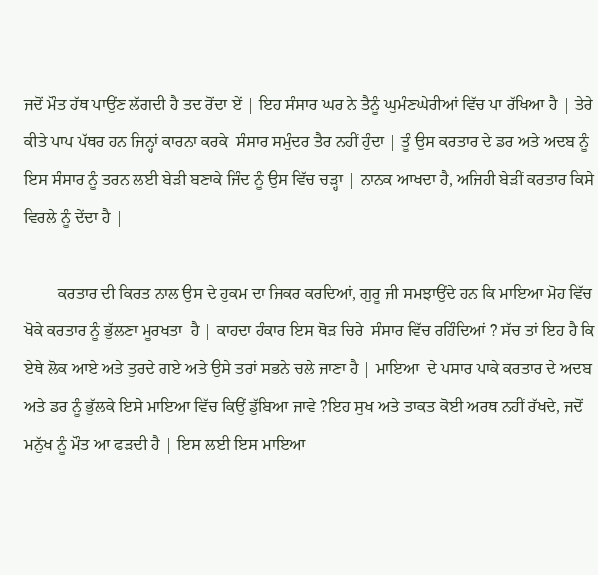ਜਦੋਂ ਮੌਤ ਹੱਥ ਪਾਉਂਣ ਲੱਗਦੀ ਹੈ ਤਦ ਰੋਂਦਾ ਏਂ | ਇਹ ਸੰਸਾਰ ਘਰ ਨੇ ਤੈਨੂੰ ਘੁਮੰਣਘੇਰੀਆਂ ਵਿੱਚ ਪਾ ਰੱਖਿਆ ਹੈ | ਤੇਰੇ ਕੀਤੇ ਪਾਪ ਪੱਥਰ ਹਨ ਜਿਨ੍ਹਾਂ ਕਾਰਨਾ ਕਰਕੇ  ਸੰਸਾਰ ਸਮੁੰਦਰ ਤੈਰ ਨਹੀਂ ਹੁੰਦਾ | ਤੂੰ ਉਸ ਕਰਤਾਰ ਦੇ ਡਰ ਅਤੇ ਅਦਬ ਨੂੰ ਇਸ ਸੰਸਾਰ ਨੂੰ ਤਰਨ ਲਈ ਬੇੜੀ ਬਣਾਕੇ ਜਿੰਦ ਨੂੰ ਉਸ ਵਿੱਚ ਚੜ੍ਹਾ | ਨਾਨਕ ਆਖਦਾ ਹੈ, ਅਜਿਹੀ ਬੇੜੀਂ ਕਰਤਾਰ ਕਿਸੇ ਵਿਰਲੇ ਨੂੰ ਦੇਂਦਾ ਹੈ |

        ਕਰਤਾਰ ਦੀ ਕਿਰਤ ਨਾਲ ਉਸ ਦੇ ਹੁਕਮ ਦਾ ਜਿਕਰ ਕਰਦਿਆਂ, ਗੁਰੂ ਜੀ ਸਮਝਾਉਂਦੇ ਹਨ ਕਿ ਮਾਇਆ ਮੋਹ ਵਿੱਚ ਖੋਕੇ ਕਰਤਾਰ ਨੂੰ ਭੁੱਲਣਾ ਮੂਰਖਤਾ  ਹੈ | ਕਾਹਦਾ ਹੰਕਾਰ ਇਸ ਥੋੜ ਚਿਰੇ  ਸੰਸਾਰ ਵਿੱਚ ਰਹਿੰਦਿਆਂ ? ਸੱਚ ਤਾਂ ਇਹ ਹੈ ਕਿ ਏਥੇ ਲੋਕ ਆਏ ਅਤੇ ਤੁਰਦੇ ਗਏ ਅਤੇ ਉਸੇ ਤਰਾਂ ਸਭਨੇ ਚਲੇ ਜਾਣਾ ਹੈ | ਮਾਇਆ  ਦੇ ਪਸਾਰ ਪਾਕੇ ਕਰਤਾਰ ਦੇ ਅਦਬ ਅਤੇ ਡਰ ਨੂੰ ਭੁੱਲਕੇ ਇਸੇ ਮਾਇਆ ਵਿੱਚ ਕਿਉਂ ਡੁੱਬਿਆ ਜਾਵੇ ?ਇਹ ਸੁਖ ਅਤੇ ਤਾਕਤ ਕੋਈ ਅਰਥ ਨਹੀਂ ਰੱਖਦੇ, ਜਦੋਂ ਮਨੁੱਖ ਨੂੰ ਮੌਤ ਆ ਫੜਦੀ ਹੈ | ਇਸ ਲਈ ਇਸ ਮਾਇਆ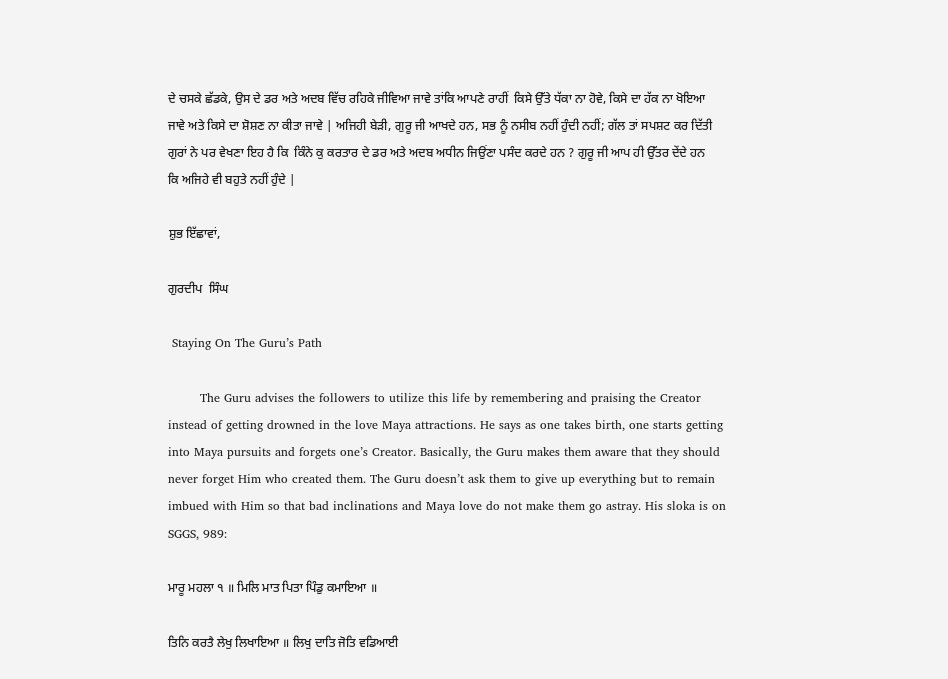ਦੇ ਚਸਕੇ ਛੱਡਕੇ, ਉਸ ਦੇ ਡਰ ਅਤੇ ਅਦਬ ਵਿੱਚ ਰਹਿਕੇ ਜੀਵਿਆ ਜਾਵੇ ਤਾਂਕਿ ਆਪਣੇ ਰਾਹੀਂ  ਕਿਸੇ ਉੱਤੇ ਧੱਕਾ ਨਾ ਹੋਵੇ, ਕਿਸੇ ਦਾ ਹੱਕ ਨਾ ਖੋਇਆ ਜਾਵੇ ਅਤੇ ਕਿਸੇ ਦਾ ਸ਼ੋਸ਼ਣ ਨਾ ਕੀਤਾ ਜਾਵੇ | ਅਜਿਹੀ ਬੇੜੀ, ਗੁਰੂ ਜੀ ਆਖਦੇ ਹਨ, ਸਭ ਨੂੰ ਨਸੀਬ ਨਹੀਂ ਹੁੰਦੀ ਨਹੀਂ; ਗੱਲ ਤਾਂ ਸਪਸ਼ਟ ਕਰ ਦਿੱਤੀ ਗੁਰਾਂ ਨੇ ਪਰ ਵੇਖਣਾ ਇਹ ਹੈ ਕਿ  ਕਿੰਨੇ ਕੁ ਕਰਤਾਰ ਦੇ ਡਰ ਅਤੇ ਅਦਬ ਅਧੀਨ ਜਿਉਂਣਾ ਪਸੰਦ ਕਰਦੇ ਹਨ ? ਗੁਰੂ ਜੀ ਆਪ ਹੀ ਉੱਤਰ ਦੇਂਦੇ ਹਨ ਕਿ ਅਜਿਹੇ ਵੀ ਬਹੁਤੇ ਨਹੀਂ ਹੁੰਦੇ |

ਸ਼ੁਭ ਇੱਛਾਵਾਂ,

ਗੁਰਦੀਪ  ਸਿੰਘ

 Staying On The Guru’s Path

        The Guru advises the followers to utilize this life by remembering and praising the Creator instead of getting drowned in the love Maya attractions. He says as one takes birth, one starts getting into Maya pursuits and forgets one’s Creator. Basically, the Guru makes them aware that they should never forget Him who created them. The Guru doesn’t ask them to give up everything but to remain imbued with Him so that bad inclinations and Maya love do not make them go astray. His sloka is on SGGS, 989:

ਮਾਰੂ ਮਹਲਾ ੧ ॥ ਮਿਲਿ ਮਾਤ ਪਿਤਾ ਪਿੰਡੁ ਕਮਾਇਆ ॥

ਤਿਨਿ ਕਰਤੈ ਲੇਖੁ ਲਿਖਾਇਆ ॥ ਲਿਖੁ ਦਾਤਿ ਜੋਤਿ ਵਡਿਆਈ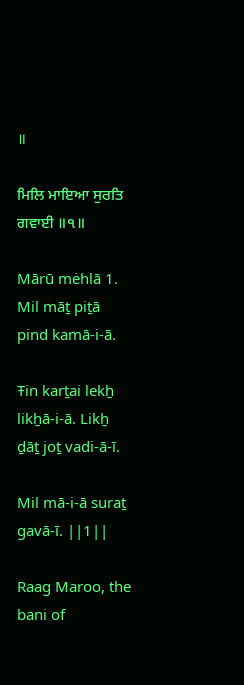॥

ਮਿਲਿ ਮਾਇਆ ਸੁਰਤਿ ਗਵਾਈ ॥੧॥

Mārū mėhlā 1. Mil māṯ piṯā pind kamā-i-ā.

Ŧin karṯai lekẖ likẖā-i-ā. Likẖ ḏāṯ joṯ vadi-ā-ī.

Mil mā-i-ā suraṯ gavā-ī. ||1||

Raag Maroo, the bani of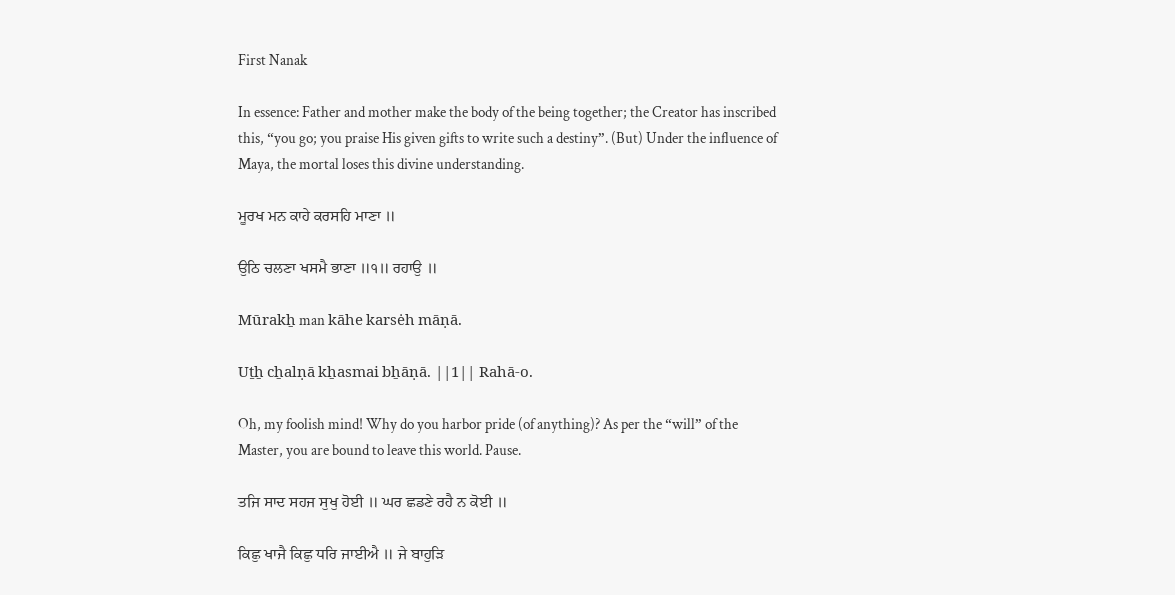First Nanak

In essence: Father and mother make the body of the being together; the Creator has inscribed this, “you go; you praise His given gifts to write such a destiny”. (But) Under the influence of Maya, the mortal loses this divine understanding.

ਮੂਰਖ ਮਨ ਕਾਹੇ ਕਰਸਹਿ ਮਾਣਾ ॥

ਉਠਿ ਚਲਣਾ ਖਸਮੈ ਭਾਣਾ ॥੧॥ ਰਹਾਉ ॥

Mūrakẖ man kāhe karsėh māṇā.

Uṯẖ cẖalṇā kẖasmai bẖāṇā. ||1|| Rahā-o.

Oh, my foolish mind! Why do you harbor pride (of anything)? As per the “will” of the Master, you are bound to leave this world. Pause.

ਤਜਿ ਸਾਦ ਸਹਜ ਸੁਖੁ ਹੋਈ ॥ ਘਰ ਛਡਣੇ ਰਹੈ ਨ ਕੋਈ ॥

ਕਿਛੁ ਖਾਜੈ ਕਿਛੁ ਧਰਿ ਜਾਈਐ ॥ ਜੇ ਬਾਹੁੜਿ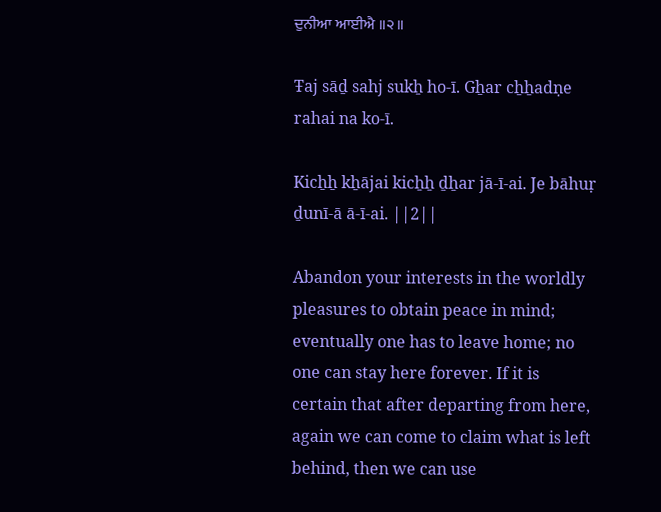ਦੁਨੀਆ ਆਈਐ ॥੨॥

Ŧaj sāḏ sahj sukẖ ho-ī. Gẖar cẖẖadṇe rahai na ko-ī.

Kicẖẖ kẖājai kicẖẖ ḏẖar jā-ī-ai. Je bāhuṛ ḏunī-ā ā-ī-ai. ||2||

Abandon your interests in the worldly pleasures to obtain peace in mind; eventually one has to leave home; no one can stay here forever. If it is certain that after departing from here, again we can come to claim what is left behind, then we can use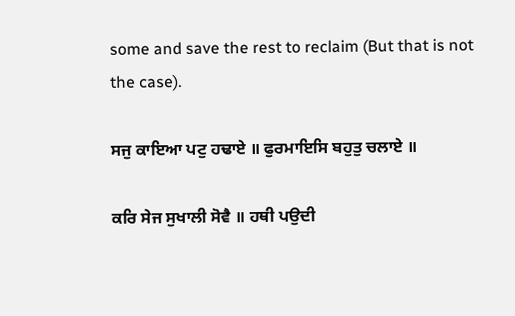some and save the rest to reclaim (But that is not the case).

ਸਜੁ ਕਾਇਆ ਪਟੁ ਹਢਾਏ ॥ ਫੁਰਮਾਇਸਿ ਬਹੁਤੁ ਚਲਾਏ ॥

ਕਰਿ ਸੇਜ ਸੁਖਾਲੀ ਸੋਵੈ ॥ ਹਥੀ ਪਉਦੀ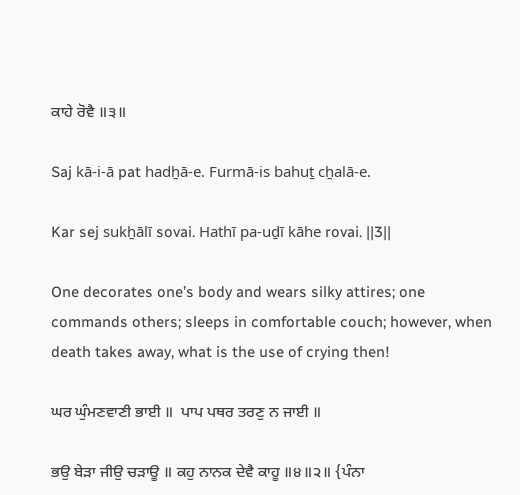ਕਾਹੇ ਰੋਵੈ ॥੩॥

Saj kā-i-ā pat hadẖā-e. Furmā-is bahuṯ cẖalā-e.

Kar sej sukẖālī sovai. Hathī pa-uḏī kāhe rovai. ||3||

One decorates one’s body and wears silky attires; one commands others; sleeps in comfortable couch; however, when death takes away, what is the use of crying then!

ਘਰ ਘੁੰਮਣਵਾਣੀ ਭਾਈ ॥  ਪਾਪ ਪਥਰ ਤਰਣੁ ਨ ਜਾਈ ॥

ਭਉ ਬੇੜਾ ਜੀਉ ਚੜਾਊ ॥ ਕਹੁ ਨਾਨਕ ਦੇਵੈ ਕਾਹੂ ॥੪॥੨॥ {ਪੰਨਾ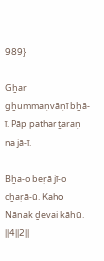989}

Gẖar gẖummaṇvāṇī bẖā-ī. Pāp pathar ṯaraṇ na jā-ī.

Bẖa-o beṛā jī-o cẖaṛā-ū. Kaho Nānak ḏevai kāhū. ||4||2||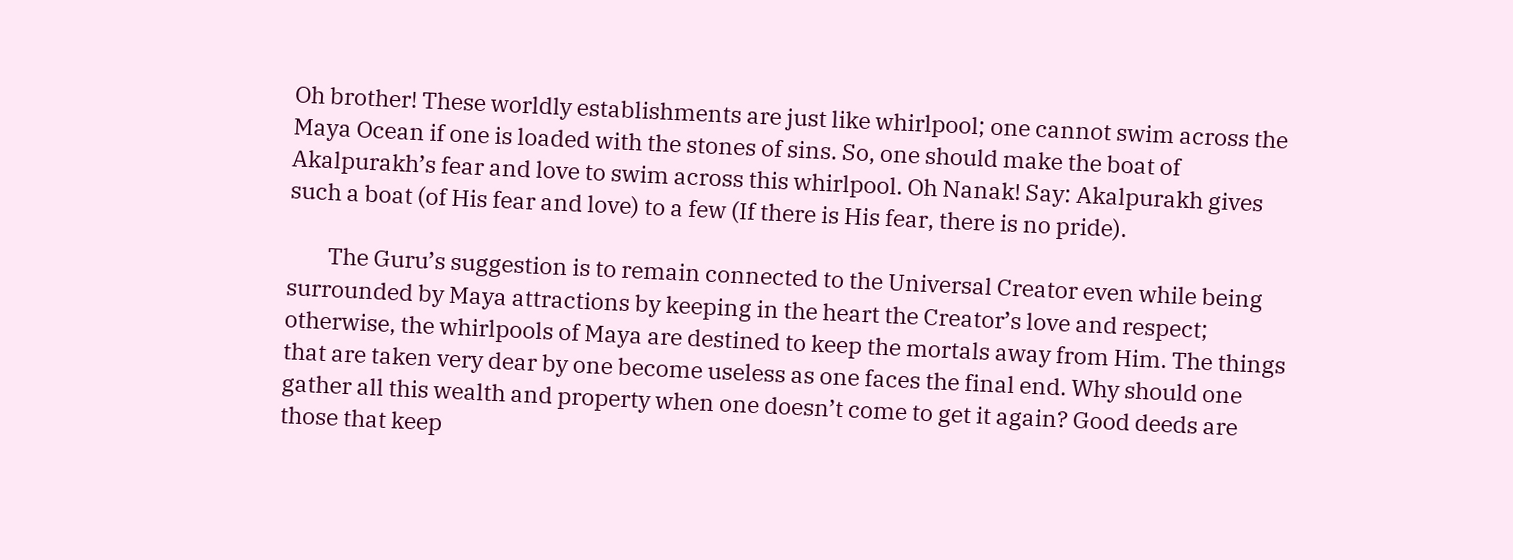Oh brother! These worldly establishments are just like whirlpool; one cannot swim across the Maya Ocean if one is loaded with the stones of sins. So, one should make the boat of Akalpurakh’s fear and love to swim across this whirlpool. Oh Nanak! Say: Akalpurakh gives such a boat (of His fear and love) to a few (If there is His fear, there is no pride).

        The Guru’s suggestion is to remain connected to the Universal Creator even while being surrounded by Maya attractions by keeping in the heart the Creator’s love and respect; otherwise, the whirlpools of Maya are destined to keep the mortals away from Him. The things that are taken very dear by one become useless as one faces the final end. Why should one gather all this wealth and property when one doesn’t come to get it again? Good deeds are those that keep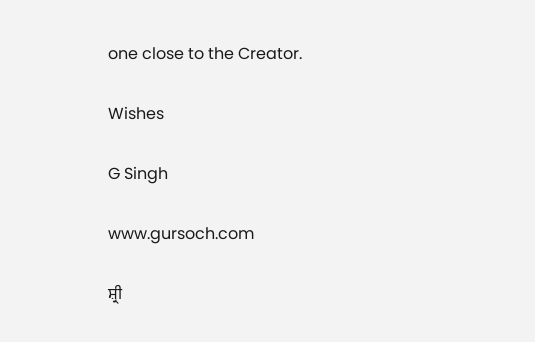one close to the Creator.

Wishes

G Singh

www.gursoch.com

ਸ਼੍ਰੀ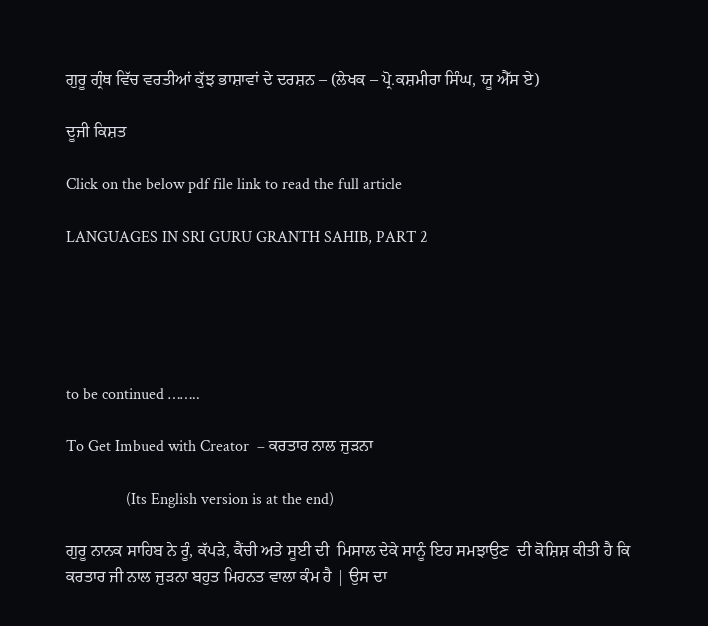ਗੁਰੂ ਗ੍ਰੰਥ ਵਿੱਚ ਵਰਤੀਆਂ ਕੁੱਝ ਭਾਸ਼ਾਵਾਂ ਦੇ ਦਰਸ਼ਨ – (ਲੇਖਕ – ਪ੍ਰੋ.ਕਸ਼ਮੀਰਾ ਸਿੰਘ, ਯੂ ਐੱਸ ਏ)

ਦੂਜੀ ਕਿਸ਼ਤ

Click on the below pdf file link to read the full article

LANGUAGES IN SRI GURU GRANTH SAHIB, PART 2





to be continued ……..

To Get Imbued with Creator  – ਕਰਤਾਰ ਨਾਲ ਜੁੜਨਾ

               (Its English version is at the end)

ਗੁਰੂ ਨਾਨਕ ਸਾਹਿਬ ਨੇ ਰੂੰ, ਕੱਪੜੇ, ਕੈਂਚੀ ਅਤੇ ਸੂਈ ਦੀ  ਮਿਸਾਲ ਦੇਕੇ ਸਾਨੂੰ ਇਹ ਸਮਝਾਉਣ  ਦੀ ਕੋਸ਼ਿਸ਼ ਕੀਤੀ ਹੈ ਕਿ ਕਰਤਾਰ ਜੀ ਨਾਲ ਜੁੜਨਾ ਬਹੁਤ ਮਿਹਨਤ ਵਾਲਾ ਕੰਮ ਹੈ | ਉਸ ਦਾ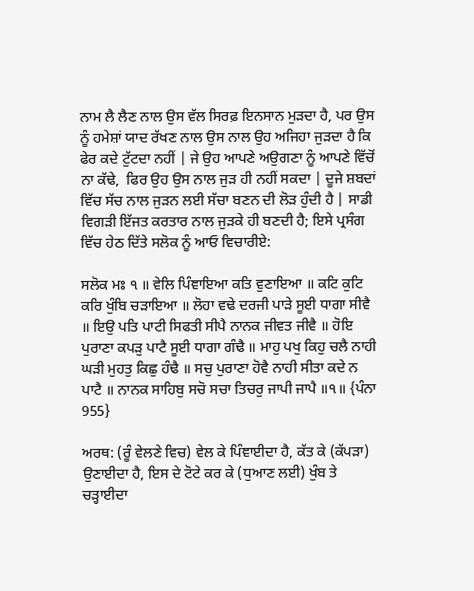ਨਾਮ ਲੈ ਲੈਣ ਨਾਲ ਉਸ ਵੱਲ ਸਿਰਫ਼ ਇਨਸਾਨ ਮੁੜਦਾ ਹੈ, ਪਰ ਉਸ ਨੂੰ ਹਮੇਸ਼ਾਂ ਯਾਦ ਰੱਖਣ ਨਾਲ ਉਸ ਨਾਲ ਉਹ ਅਜਿਹਾ ਜੁੜਦਾ ਹੈ ਕਿ ਫੇਰ ਕਦੇ ਟੁੱਟਦਾ ਨਹੀਂ | ਜੇ ਉਹ ਆਪਣੇ ਅਉਗਣਾ ਨੂੰ ਆਪਣੇ ਵਿੱਚੋਂ ਨਾ ਕੱਢੇ,  ਫਿਰ ਉਹ ਉਸ ਨਾਲ ਜੁੜ ਹੀ ਨਹੀਂ ਸਕਦਾ | ਦੂਜੇ ਸ਼ਬਦਾਂ ਵਿੱਚ ਸੱਚ ਨਾਲ ਜੁੜਨ ਲਈ ਸੱਚਾ ਬਣਨ ਦੀ ਲੋੜ ਹੁੰਦੀ ਹੈ | ਸਾਡੀ ਵਿਗੜੀ ਇੱਜਤ ਕਰਤਾਰ ਨਾਲ ਜੁੜਕੇ ਹੀ ਬਣਦੀ ਹੈ; ਇਸੇ ਪ੍ਰਸੰਗ ਵਿੱਚ ਹੇਠ ਦਿੱਤੇ ਸਲੋਕ ਨੂੰ ਆਓ ਵਿਚਾਰੀਏ:

ਸਲੋਕ ਮਃ ੧ ॥ ਵੇਲਿ ਪਿੰਞਾਇਆ ਕਤਿ ਵੁਣਾਇਆ ॥ ਕਟਿ ਕੁਟਿ ਕਰਿ ਖੁੰਬਿ ਚੜਾਇਆ ॥ ਲੋਹਾ ਵਢੇ ਦਰਜੀ ਪਾੜੇ ਸੂਈ ਧਾਗਾ ਸੀਵੈ ॥ ਇਉ ਪਤਿ ਪਾਟੀ ਸਿਫਤੀ ਸੀਪੈ ਨਾਨਕ ਜੀਵਤ ਜੀਵੈ ॥ ਹੋਇ ਪੁਰਾਣਾ ਕਪੜੁ ਪਾਟੈ ਸੂਈ ਧਾਗਾ ਗੰਢੈ ॥ ਮਾਹੁ ਪਖੁ ਕਿਹੁ ਚਲੈ ਨਾਹੀ ਘੜੀ ਮੁਹਤੁ ਕਿਛੁ ਹੰਢੈ ॥ ਸਚੁ ਪੁਰਾਣਾ ਹੋਵੈ ਨਾਹੀ ਸੀਤਾ ਕਦੇ ਨ ਪਾਟੈ ॥ ਨਾਨਕ ਸਾਹਿਬੁ ਸਚੋ ਸਚਾ ਤਿਚਰੁ ਜਾਪੀ ਜਾਪੈ ॥੧॥ {ਪੰਨਾ 955}

ਅਰਥ: (ਰੂੰ ਵੇਲਣੇ ਵਿਚ) ਵੇਲ ਕੇ ਪਿੰਞਾਈਦਾ ਹੈ, ਕੱਤ ਕੇ (ਕੱਪੜਾ) ਉਣਾਈਦਾ ਹੈ, ਇਸ ਦੇ ਟੋਟੇ ਕਰ ਕੇ (ਧੁਆਣ ਲਈ) ਖੁੰਬ ਤੇ ਚੜ੍ਹਾਈਦਾ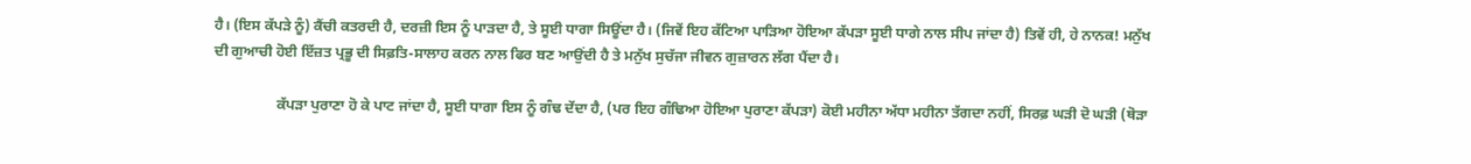ਹੈ। (ਇਸ ਕੱਪੜੇ ਨੂੰ) ਕੈਂਚੀ ਕਤਰਦੀ ਹੈ, ਦਰਜ਼ੀ ਇਸ ਨੂੰ ਪਾੜਦਾ ਹੈ, ਤੇ ਸੂਈ ਧਾਗਾ ਸਿਊਂਦਾ ਹੈ। (ਜਿਵੇਂ ਇਹ ਕੱਟਿਆ ਪਾੜਿਆ ਹੋਇਆ ਕੱਪੜਾ ਸੂਈ ਧਾਗੇ ਨਾਲ ਸੀਪ ਜਾਂਦਾ ਹੈ) ਤਿਵੇਂ ਹੀ, ਹੇ ਨਾਨਕ! ਮਨੁੱਖ ਦੀ ਗੁਆਚੀ ਹੋਈ ਇੱਜ਼ਤ ਪ੍ਰਭੂ ਦੀ ਸਿਫ਼ਤਿ-ਸਾਲਾਹ ਕਰਨ ਨਾਲ ਫਿਰ ਬਣ ਆਉਂਦੀ ਹੈ ਤੇ ਮਨੁੱਖ ਸੁਚੱਜਾ ਜੀਵਨ ਗੁਜ਼ਾਰਨ ਲੱਗ ਪੈਂਦਾ ਹੈ।

                 ਕੱਪੜਾ ਪੁਰਾਣਾ ਹੋ ਕੇ ਪਾਟ ਜਾਂਦਾ ਹੈ, ਸੂਈ ਧਾਗਾ ਇਸ ਨੂੰ ਗੰਢ ਦੇਂਦਾ ਹੈ, (ਪਰ ਇਹ ਗੰਢਿਆ ਹੋਇਆ ਪੁਰਾਣਾ ਕੱਪੜਾ) ਕੋਈ ਮਹੀਨਾ ਅੱਧਾ ਮਹੀਨਾ ਤੱਗਦਾ ਨਹੀਂ, ਸਿਰਫ਼ ਘੜੀ ਦੋ ਘੜੀ (ਥੋੜਾ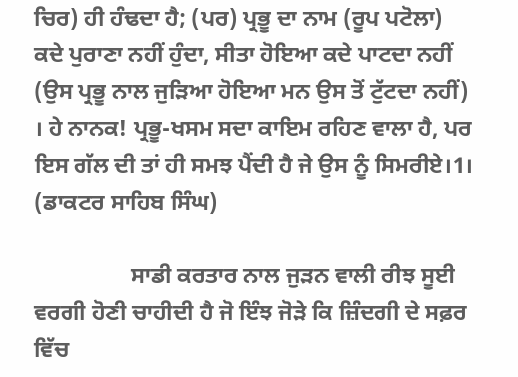ਚਿਰ) ਹੀ ਹੰਢਦਾ ਹੈ; (ਪਰ) ਪ੍ਰਭੂ ਦਾ ਨਾਮ (ਰੂਪ ਪਟੋਲਾ) ਕਦੇ ਪੁਰਾਣਾ ਨਹੀਂ ਹੁੰਦਾ, ਸੀਤਾ ਹੋਇਆ ਕਦੇ ਪਾਟਦਾ ਨਹੀਂ (ਉਸ ਪ੍ਰਭੂ ਨਾਲ ਜੁੜਿਆ ਹੋਇਆ ਮਨ ਉਸ ਤੋਂ ਟੁੱਟਦਾ ਨਹੀਂ) । ਹੇ ਨਾਨਕ! ਪ੍ਰਭੂ-ਖਸਮ ਸਦਾ ਕਾਇਮ ਰਹਿਣ ਵਾਲਾ ਹੈ, ਪਰ ਇਸ ਗੱਲ ਦੀ ਤਾਂ ਹੀ ਸਮਝ ਪੈਂਦੀ ਹੈ ਜੇ ਉਸ ਨੂੰ ਸਿਮਰੀਏ।1। (ਡਾਕਟਰ ਸਾਹਿਬ ਸਿੰਘ)

                 ਸਾਡੀ ਕਰਤਾਰ ਨਾਲ ਜੁੜਨ ਵਾਲੀ ਰੀਝ ਸੂਈ ਵਰਗੀ ਹੋਣੀ ਚਾਹੀਦੀ ਹੈ ਜੋ ਇੰਝ ਜੋੜੇ ਕਿ ਜ਼ਿੰਦਗੀ ਦੇ ਸਫ਼ਰ ਵਿੱਚ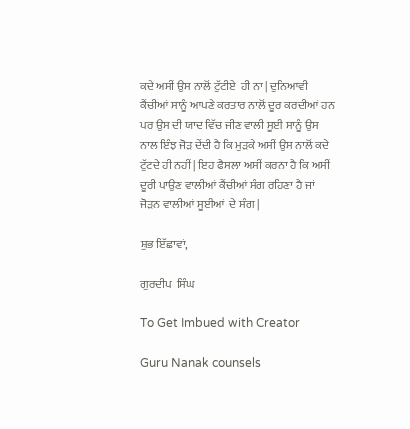ਕਦੇ ਅਸੀਂ ਉਸ ਨਾਲੋਂ ਟੁੱਟੀਏ  ਹੀ ਨਾ | ਦੁਨਿਆਵੀ ਕੈਂਚੀਆਂ ਸਾਨੂੰ ਆਪਣੇ ਕਰਤਾਰ ਨਾਲੋਂ ਦੂਰ ਕਰਦੀਆਂ ਹਨ ਪਰ ਉਸ ਦੀ ਯਾਦ ਵਿੱਚ ਜੀਣ ਵਾਲੀ ਸੂਈ ਸਾਨੂੰ ਉਸ ਨਾਲ ਇੰਝ ਜੋੜ ਦੇਂਦੀ ਹੈ ਕਿ ਮੁੜਕੇ ਅਸੀਂ ਉਸ ਨਾਲੋਂ ਕਦੇ ਟੁੱਟਦੇ ਹੀ ਨਹੀਂ | ਇਹ ਫੈਸਲਾ ਅਸੀਂ ਕਰਨਾ ਹੈ ਕਿ ਅਸੀਂ ਦੂਰੀ ਪਾਉਣ ਵਾਲੀਆਂ ਕੈਂਚੀਆਂ ਸੰਗ ਰਹਿਣਾ ਹੈ ਜਾਂ ਜੋੜਨ ਵਾਲੀਆਂ ਸੂਈਆਂ  ਦੇ ਸੰਗ |

ਸ਼ੁਭ ਇੱਛਾਵਾਂ,

ਗੁਰਦੀਪ  ਸਿੰਘ

To Get Imbued with Creator

Guru Nanak counsels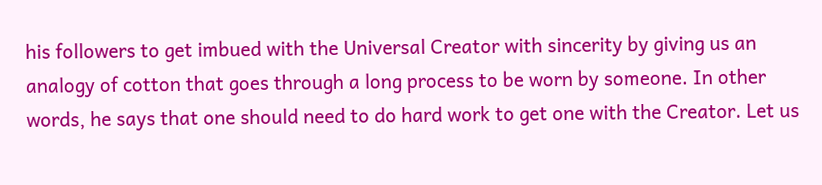his followers to get imbued with the Universal Creator with sincerity by giving us an analogy of cotton that goes through a long process to be worn by someone. In other words, he says that one should need to do hard work to get one with the Creator. Let us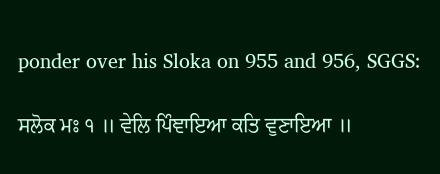ponder over his Sloka on 955 and 956, SGGS:

ਸਲੋਕ ਮਃ ੧ ॥ ਵੇਲਿ ਪਿੰਞਾਇਆ ਕਤਿ ਵੁਣਾਇਆ ॥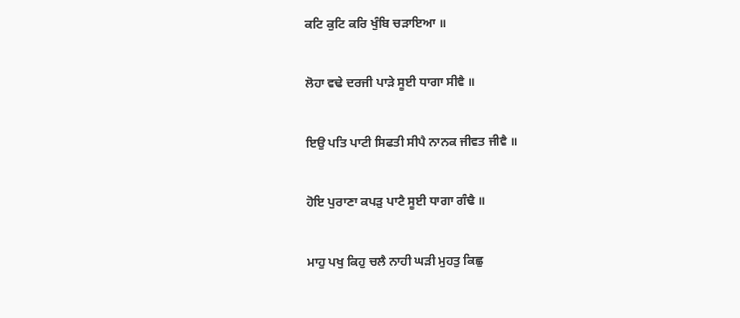ਕਟਿ ਕੁਟਿ ਕਰਿ ਖੁੰਬਿ ਚੜਾਇਆ ॥

ਲੋਹਾ ਵਢੇ ਦਰਜੀ ਪਾੜੇ ਸੂਈ ਧਾਗਾ ਸੀਵੈ ॥

ਇਉ ਪਤਿ ਪਾਟੀ ਸਿਫਤੀ ਸੀਪੈ ਨਾਨਕ ਜੀਵਤ ਜੀਵੈ ॥

ਹੋਇ ਪੁਰਾਣਾ ਕਪੜੁ ਪਾਟੈ ਸੂਈ ਧਾਗਾ ਗੰਢੈ ॥

ਮਾਹੁ ਪਖੁ ਕਿਹੁ ਚਲੈ ਨਾਹੀ ਘੜੀ ਮੁਹਤੁ ਕਿਛੁ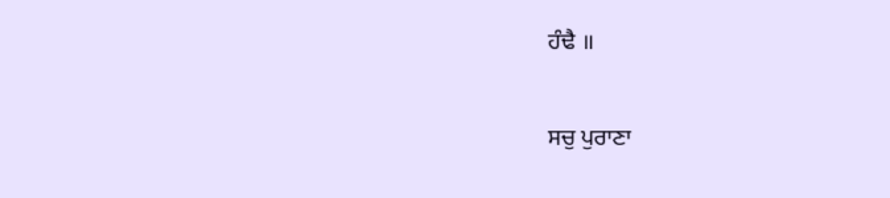ਹੰਢੈ ॥

ਸਚੁ ਪੁਰਾਣਾ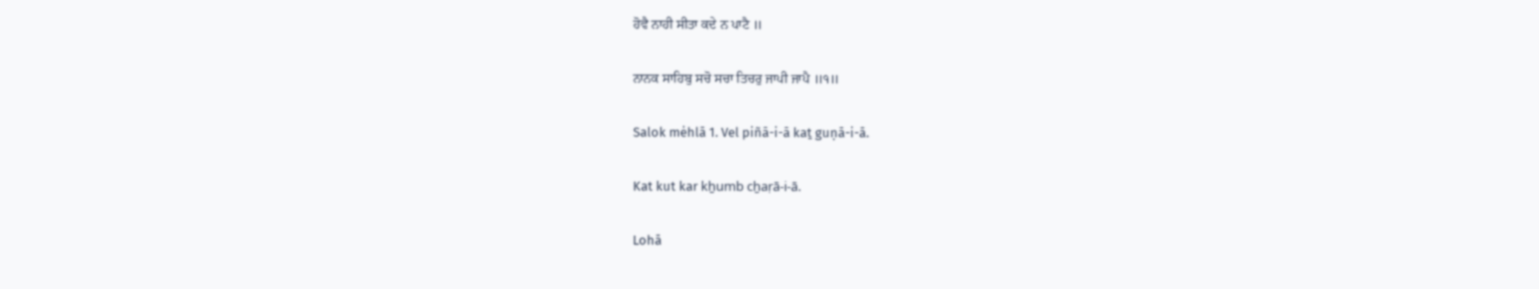ਹੋਵੈ ਨਾਹੀ ਸੀਤਾ ਕਦੇ ਨ ਪਾਟੈ ॥

ਨਾਨਕ ਸਾਹਿਬੁ ਸਚੋ ਸਚਾ ਤਿਚਰੁ ਜਾਪੀ ਜਾਪੈ ॥੧॥

Salok mėhlā 1. Vel piñā-i-ā kaṯ guṇā-i-ā.

Kat kut kar kẖumb cẖaṛā-i-ā.

Lohā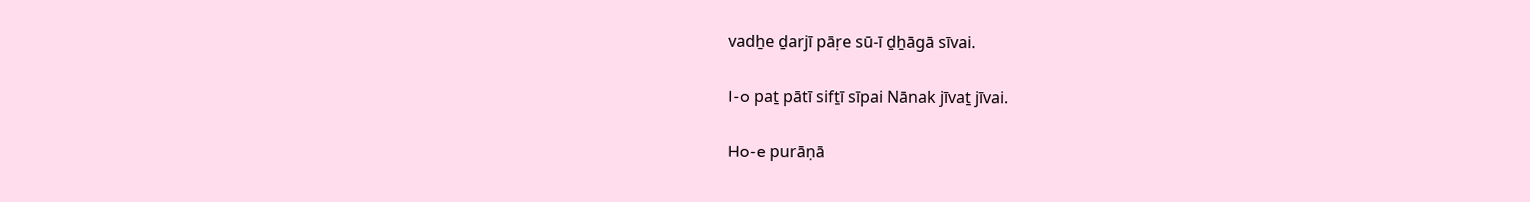vadẖe ḏarjī pāṛe sū-ī ḏẖāgā sīvai.

I-o paṯ pātī sifṯī sīpai Nānak jīvaṯ jīvai.

Ho-e purāṇā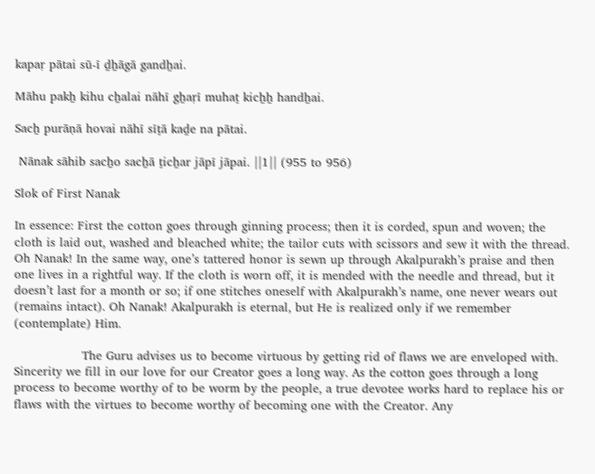kapaṛ pātai sū-ī ḏẖāgā gandẖai.

Māhu pakẖ kihu cẖalai nāhī gẖaṛī muhaṯ kicẖẖ handẖai.

Sacẖ purāṇā hovai nāhī sīṯā kaḏe na pātai.

 Nānak sāhib sacẖo sacẖā ṯicẖar jāpī jāpai. ||1|| (955 to 956)

Slok of First Nanak

In essence: First the cotton goes through ginning process; then it is corded, spun and woven; the cloth is laid out, washed and bleached white; the tailor cuts with scissors and sew it with the thread. Oh Nanak! In the same way, one’s tattered honor is sewn up through Akalpurakh’s praise and then one lives in a rightful way. If the cloth is worn off, it is mended with the needle and thread, but it doesn’t last for a month or so; if one stitches oneself with Akalpurakh’s name, one never wears out (remains intact). Oh Nanak! Akalpurakh is eternal, but He is realized only if we remember (contemplate) Him.

                 The Guru advises us to become virtuous by getting rid of flaws we are enveloped with. Sincerity we fill in our love for our Creator goes a long way. As the cotton goes through a long process to become worthy of to be worm by the people, a true devotee works hard to replace his or flaws with the virtues to become worthy of becoming one with the Creator. Any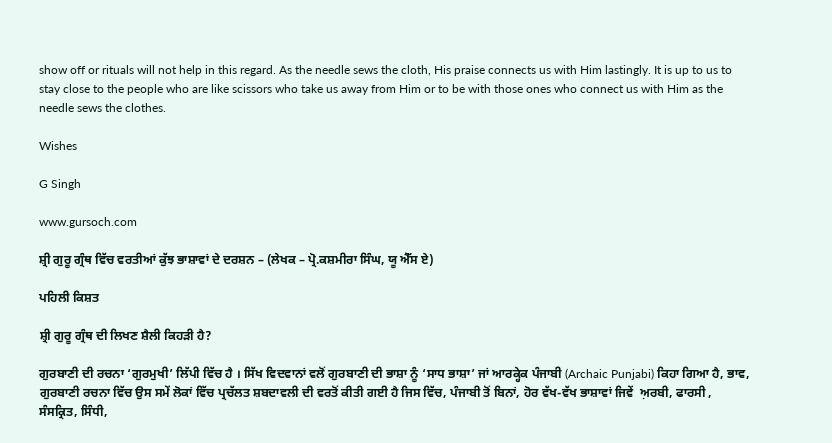show off or rituals will not help in this regard. As the needle sews the cloth, His praise connects us with Him lastingly. It is up to us to stay close to the people who are like scissors who take us away from Him or to be with those ones who connect us with Him as the needle sews the clothes.

Wishes

G Singh

www.gursoch.com

ਸ਼੍ਰੀ ਗੁਰੂ ਗ੍ਰੰਥ ਵਿੱਚ ਵਰਤੀਆਂ ਕੁੱਝ ਭਾਸ਼ਾਵਾਂ ਦੇ ਦਰਸ਼ਨ – (ਲੇਖਕ – ਪ੍ਰੋ.ਕਸ਼ਮੀਰਾ ਸਿੰਘ, ਯੂ ਐੱਸ ਏ)

ਪਹਿਲੀ ਕਿਸ਼ਤ

ਸ਼੍ਰੀ ਗੁਰੂ ਗ੍ਰੰਥ ਦੀ ਲਿਖਣ ਸ਼ੈਲੀ ਕਿਹੜੀ ਹੈ?

ਗੁਰਬਾਣੀ ਦੀ ਰਚਨਾ ‘ਗੁਰਮੁਖੀ’ ਲਿੱਪੀ ਵਿੱਚ ਹੈ । ਸਿੱਖ ਵਿਦਵਾਨਾਂ ਵਲੋਂ ਗੁਰਬਾਣੀ ਦੀ ਭਾਸ਼ਾ ਨੂੰ ‘ਸਾਧ ਭਾਸ਼ਾ’ ਜਾਂ ਆਰਕ੍ਹੇਕ ਪੰਜਾਬੀ (Archaic Punjabi) ਕਿਹਾ ਗਿਆ ਹੈ, ਭਾਵ, ਗੁਰਬਾਣੀ ਰਚਨਾ ਵਿੱਚ ਉਸ ਸਮੇਂ ਲੋਕਾਂ ਵਿੱਚ ਪ੍ਰਚੱਲਤ ਸ਼ਬਦਾਵਲੀ ਦੀ ਵਰਤੋਂ ਕੀਤੀ ਗਈ ਹੈ ਜਿਸ ਵਿੱਚ, ਪੰਜਾਬੀ ਤੋਂ ਬਿਨਾਂ, ਹੋਰ ਵੱਖ-ਵੱਖ ਭਾਸ਼ਾਵਾਂ ਜਿਵੇਂ  ਅ਼ਰਬੀ, ਫਾਰਸੀ , ਸੰਸਕ੍ਰਿਤ, ਸਿੰਧੀ,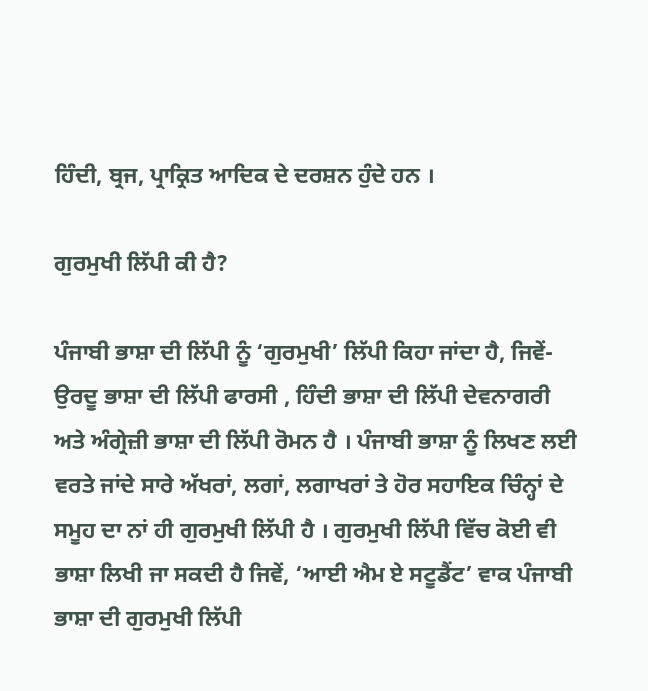ਹਿੰਦੀ, ਬ੍ਰਜ, ਪ੍ਰਾਕ੍ਰਿਤ ਆਦਿਕ ਦੇ ਦਰਸ਼ਨ ਹੁੰਦੇ ਹਨ ।

ਗੁਰਮੁਖੀ ਲਿੱਪੀ ਕੀ ਹੈ?

ਪੰਜਾਬੀ ਭਾਸ਼ਾ ਦੀ ਲਿੱਪੀ ਨੂੰ ‘ਗੁਰਮੁਖੀ’ ਲਿੱਪੀ ਕਿਹਾ ਜਾਂਦਾ ਹੈ, ਜਿਵੇਂ- ਉਰਦੂ ਭਾਸ਼ਾ ਦੀ ਲਿੱਪੀ ਫਾਰਸੀ , ਹਿੰਦੀ ਭਾਸ਼ਾ ਦੀ ਲਿੱਪੀ ਦੇਵਨਾਗਰੀ ਅਤੇ ਅੰਗ੍ਰੇਜ਼ੀ ਭਾਸ਼ਾ ਦੀ ਲਿੱਪੀ ਰੋਮਨ ਹੈ । ਪੰਜਾਬੀ ਭਾਸ਼ਾ ਨੂੰ ਲਿਖਣ ਲਈ ਵਰਤੇ ਜਾਂਦੇ ਸਾਰੇ ਅੱਖਰਾਂ, ਲਗਾਂ, ਲਗਾਖਰਾਂ ਤੇ ਹੋਰ ਸਹਾਇਕ ਚਿੰਨ੍ਹਾਂ ਦੇ ਸਮੂਹ ਦਾ ਨਾਂ ਹੀ ਗੁਰਮੁਖੀ ਲਿੱਪੀ ਹੈ । ਗੁਰਮੁਖੀ ਲਿੱਪੀ ਵਿੱਚ ਕੋਈ ਵੀ ਭਾਸ਼ਾ ਲਿਖੀ ਜਾ ਸਕਦੀ ਹੈ ਜਿਵੇਂ, ‘ਆਈ ਐਮ ਏ ਸਟੂਡੈਂਟ’ ਵਾਕ ਪੰਜਾਬੀ ਭਾਸ਼ਾ ਦੀ ਗੁਰਮੁਖੀ ਲਿੱਪੀ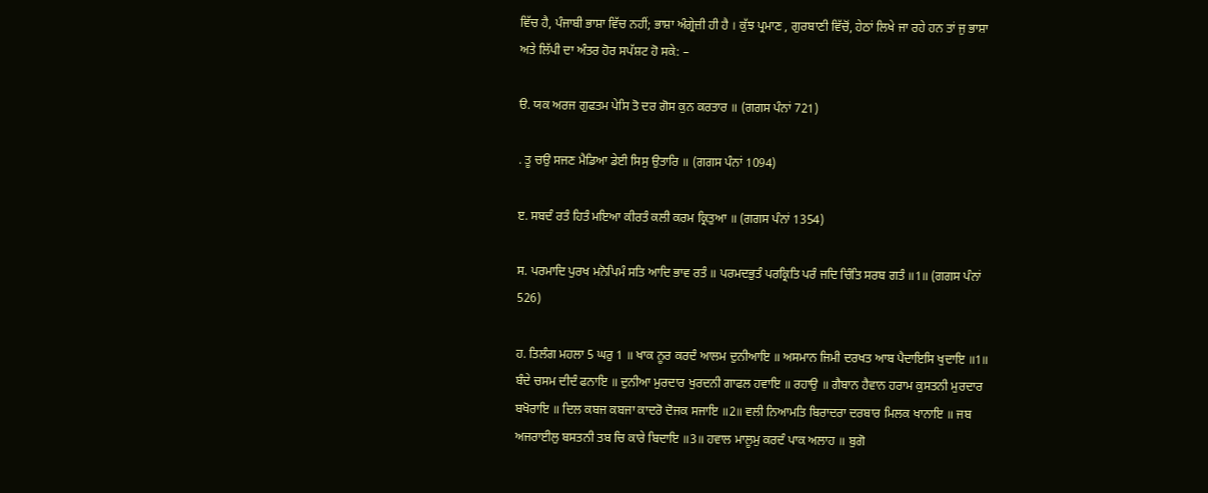ਵਿੱਚ ਹੈ, ਪੰਜਾਬੀ ਭਾਸ਼ਾ ਵਿੱਚ ਨਹੀਂ; ਭਾਸ਼ਾ ਅੰਗ੍ਰੇਜ਼ੀ ਹੀ ਹੈ । ਕੁੱਝ ਪ੍ਰਮਾਣ , ਗੁਰਬਾਣੀ ਵਿੱਚੋਂ, ਹੇਠਾਂ ਲਿਖੇ ਜਾ ਰਹੇ ਹਨ ਤਾਂ ਜੁ ਭਾਸ਼ਾ ਅਤੇ ਲਿੱਪੀ ਦਾ ਅੰਤਰ ਹੋਰ ਸਪੱਸ਼ਟ ਹੋ ਸਕੇ: –

ੳ. ਯਕ ਅਰਜ ਗੁਫਤਮ ਪੇਸਿ ਤੋ ਦਰ ਗੋਸ ਕੁਨ ਕਰਤਾਰ ॥ (ਗਗਸ ਪੰਨਾਂ 721)

. ਤੂ ਚਉ ਸਜਣ ਮੈਡਿਆ ਡੇਈ ਸਿਸੁ ਉਤਾਰਿ ॥ (ਗਗਸ ਪੰਨਾਂ 1094)

ੲ. ਸਬਦੰ ਰਤੰ ਹਿਤੰ ਮਇਆ ਕੀਰਤੰ ਕਲੀ ਕਰਮ ਕ੍ਰਿਤੁਆ ॥ (ਗਗਸ ਪੰਨਾਂ 1354)

ਸ. ਪਰਮਾਦਿ ਪੁਰਖ ਮਨੋਪਿਮੰ ਸਤਿ ਆਦਿ ਭਾਵ ਰਤੰ ॥ ਪਰਮਦਭੁਤੰ ਪਰਕ੍ਰਿਤਿ ਪਰੰ ਜਦਿ ਚਿੰਤਿ ਸਰਬ ਗਤੰ ॥1॥ (ਗਗਸ ਪੰਨਾਂ 526)

ਹ. ਤਿਲੰਗ ਮਹਲਾ 5 ਘਰੁ 1 ॥ ਖਾਕ ਨੂਰ ਕਰਦੰ ਆਲਮ ਦੁਨੀਆਇ ॥ ਅਸਮਾਨ ਜਿਮੀ ਦਰਖਤ ਆਬ ਪੈਦਾਇਸਿ ਖੁਦਾਇ ॥1॥ ਬੰਦੇ ਚਸਮ ਦੀਦੰ ਫਨਾਇ ॥ ਦੁਨੀਆ ਮੁਰਦਾਰ ਖੁਰਦਨੀ ਗਾਫਲ ਹਵਾਇ ॥ ਰਹਾਉ ॥ ਗੈਬਾਨ ਹੈਵਾਨ ਹਰਾਮ ਕੁਸਤਨੀ ਮੁਰਦਾਰ ਬਖੋਰਾਇ ॥ ਦਿਲ ਕਬਜ ਕਬਜਾ ਕਾਦਰੋ ਦੋਜਕ ਸਜਾਇ ॥2॥ ਵਲੀ ਨਿਆਮਤਿ ਬਿਰਾਦਰਾ ਦਰਬਾਰ ਮਿਲਕ ਖਾਨਾਇ ॥ ਜਬ ਅਜਰਾਈਲੁ ਬਸਤਨੀ ਤਬ ਚਿ ਕਾਰੇ ਬਿਦਾਇ ॥3॥ ਹਵਾਲ ਮਾਲੂਮੁ ਕਰਦੰ ਪਾਕ ਅਲਾਹ ॥ ਬੁਗੋ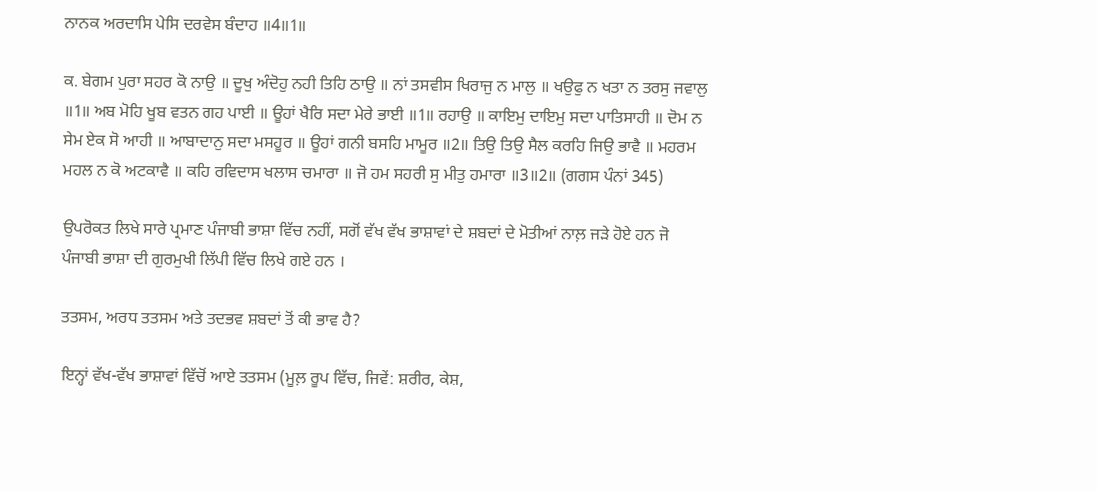ਨਾਨਕ ਅਰਦਾਸਿ ਪੇਸਿ ਦਰਵੇਸ ਬੰਦਾਹ ॥4॥1॥

ਕ. ਬੇਗਮ ਪੁਰਾ ਸਹਰ ਕੋ ਨਾਉ ॥ ਦੂਖੁ ਅੰਦੋਹੁ ਨਹੀ ਤਿਹਿ ਠਾਉ ॥ ਨਾਂ ਤਸਵੀਸ ਖਿਰਾਜੁ ਨ ਮਾਲੁ ॥ ਖਉਫੁ ਨ ਖਤਾ ਨ ਤਰਸੁ ਜਵਾਲੁ ॥1॥ ਅਬ ਮੋਹਿ ਖੂਬ ਵਤਨ ਗਹ ਪਾਈ ॥ ਊਹਾਂ ਖੈਰਿ ਸਦਾ ਮੇਰੇ ਭਾਈ ॥1॥ ਰਹਾਉ ॥ ਕਾਇਮੁ ਦਾਇਮੁ ਸਦਾ ਪਾਤਿਸਾਹੀ ॥ ਦੋਮ ਨ ਸੇਮ ਏਕ ਸੋ ਆਹੀ ॥ ਆਬਾਦਾਨੁ ਸਦਾ ਮਸਹੂਰ ॥ ਊਹਾਂ ਗਨੀ ਬਸਹਿ ਮਾਮੂਰ ॥2॥ ਤਿਉ ਤਿਉ ਸੈਲ ਕਰਹਿ ਜਿਉ ਭਾਵੈ ॥ ਮਹਰਮ ਮਹਲ ਨ ਕੋ ਅਟਕਾਵੈ ॥ ਕਹਿ ਰਵਿਦਾਸ ਖਲਾਸ ਚਮਾਰਾ ॥ ਜੋ ਹਮ ਸਹਰੀ ਸੁ ਮੀਤੁ ਹਮਾਰਾ ॥3॥2॥ (ਗਗਸ ਪੰਨਾਂ 345)

ਉਪਰੋਕਤ ਲਿਖੇ ਸਾਰੇ ਪ੍ਰਮਾਣ ਪੰਜਾਬੀ ਭਾਸ਼ਾ ਵਿੱਚ ਨਹੀਂ, ਸਗੋਂ ਵੱਖ ਵੱਖ ਭਾਸ਼ਾਵਾਂ ਦੇ ਸ਼ਬਦਾਂ ਦੇ ਮੋਤੀਆਂ ਨਾਲ਼ ਜੜੇ ਹੋਏ ਹਨ ਜੋ ਪੰਜਾਬੀ ਭਾਸ਼ਾ ਦੀ ਗੁਰਮੁਖੀ ਲਿੱਪੀ ਵਿੱਚ ਲਿਖੇ ਗਏ ਹਨ ।

ਤਤਸਮ, ਅਰਧ ਤਤਸਮ ਅਤੇ ਤਦਭਵ ਸ਼ਬਦਾਂ ਤੋਂ ਕੀ ਭਾਵ ਹੈ?

ਇਨ੍ਹਾਂ ਵੱਖ-ਵੱਖ ਭਾਸ਼ਾਵਾਂ ਵਿੱਚੋਂ ਆਏ ਤਤਸਮ (ਮੂਲ਼ ਰੂਪ ਵਿੱਚ, ਜਿਵੇਂ: ਸ਼ਰੀਰ, ਕੇਸ਼,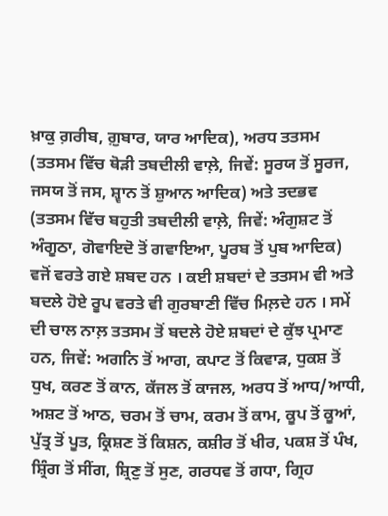ਖ਼ਾਕੁ ਗ਼ਰੀਬ, ਗ਼ੁਬਾਰ, ਯਾਰ ਆਦਿਕ), ਅਰਧ ਤਤਸਮ (ਤਤਸਮ ਵਿੱਚ ਥੋੜੀ ਤਬਦੀਲੀ ਵਾਲ਼ੇ, ਜਿਵੇਂ: ਸੂਰਯ ਤੋਂ ਸੂਰਜ, ਜਸਯ ਤੋਂ ਜਸ, ਸ਼੍ਵਾਨ ਤੋਂ ਸ਼ੁਆਨ ਆਦਿਕ) ਅਤੇ ਤਦਭਵ (ਤਤਸਮ ਵਿੱਚ ਬਹੁਤੀ ਤਬਦੀਲੀ ਵਾਲ਼ੇ, ਜਿਵੇਂ: ਅੰਗੁਸ਼ਟ ਤੋਂ ਅੰਗੂਠਾ, ਗੋਵਾਇਦੋ ਤੋਂ ਗਵਾਇਆ, ਪੂਰਬ ਤੋਂ ਪੁਬ ਆਦਿਕ) ਵਜੋਂ ਵਰਤੇ ਗਏ ਸ਼ਬਦ ਹਨ । ਕਈ ਸ਼ਬਦਾਂ ਦੇ ਤਤਸਮ ਵੀ ਅਤੇ ਬਦਲੇ ਹੋਏ ਰੂਪ ਵਰਤੇ ਵੀ ਗੁਰਬਾਣੀ ਵਿੱਚ ਮਿਲ਼ਦੇ ਹਨ । ਸਮੇਂ ਦੀ ਚਾਲ ਨਾਲ਼ ਤਤਸਮ ਤੋਂ ਬਦਲੇ ਹੋਏ ਸ਼ਬਦਾਂ ਦੇ ਕੁੱਝ ਪ੍ਰਮਾਣ ਹਨ, ਜਿਵੇਂ: ਅਗਨਿ ਤੋਂ ਆਗ, ਕਪਾਟ ਤੋਂ ਕਿਵਾੜ, ਧੁਕਸ਼ ਤੋਂ ਧੁਖ, ਕਰਣ ਤੋਂ ਕਾਨ, ਕੱਜਲ ਤੋਂ ਕਾਜਲ, ਅਰਧ ਤੋਂ ਆਧ/ਆਧੀ, ਅਸ਼ਟ ਤੋਂ ਆਠ, ਚਰਮ ਤੋਂ ਚਾਮ, ਕਰਮ ਤੋਂ ਕਾਮ, ਕੂਪ ਤੋਂ ਕੂਆਂ, ਪੁੱਤ੍ਰ ਤੋਂ ਪੂਤ, ਕ੍ਰਿਸ਼ਣ ਤੋਂ ਕਿਸ਼ਨ, ਕਸ਼ੀਰ ਤੋਂ ਖੀਰ, ਪਕਸ਼ ਤੋਂ ਪੰਖ, ਸ਼੍ਰਿੰਗ ਤੋਂ ਸੀਂਗ, ਸ਼੍ਰਿਣੁ ਤੋਂ ਸੁਣ, ਗਰਧਵ ਤੋਂ ਗਧਾ, ਗ੍ਰਿਹ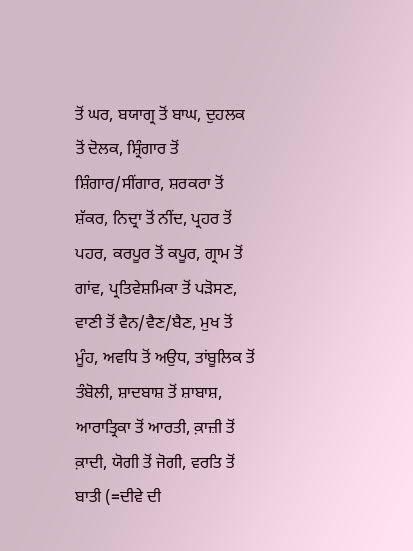ਤੋਂ ਘਰ, ਬਯਾਗ੍ਰ ਤੋਂ ਬਾਘ, ਦੁਹਲਕ ਤੋਂ ਦੋਲਕ, ਸ਼੍ਰਿੰਗਾਰ ਤੋਂ ਸ਼ਿੰਗਾਰ/ਸੀਂਗਾਰ, ਸ਼ਰਕਰਾ ਤੋਂ ਸ਼ੱਕਰ, ਨਿਦ੍ਰਾ ਤੋਂ ਨੀਂਦ, ਪ੍ਰਹਰ ਤੋਂ ਪਹਰ, ਕਰਪੂਰ ਤੋਂ ਕਪੂਰ, ਗ੍ਰਾਮ ਤੋਂ ਗਾਂਵ, ਪ੍ਰਤਿਵੇਸ਼ਮਿਕਾ ਤੋਂ ਪੜੋਸਣ, ਵਾਣੀ ਤੋਂ ਵੈਨ/ਵੈਣ/ਬੈਣ, ਮੁਖ ਤੋਂ ਮੂੰਹ, ਅਵਧਿ ਤੋਂ ਅਉਧ, ਤਾਂਬੂਲਿਕ ਤੋਂ ਤੰਬੋਲੀ, ਸ਼ਾਦਬਾਸ਼ ਤੋਂ ਸ਼ਾਬਾਸ਼, ਆਰਾਤ੍ਰਿਕਾ ਤੋਂ ਆਰਤੀ, ਕ਼ਾਜ਼ੀ ਤੋਂ ਕ਼ਾਦੀ, ਯੋਗੀ ਤੋਂ ਜੋਗੀ, ਵਰਤਿ ਤੋਂ ਬਾਤੀ (=ਦੀਵੇ ਦੀ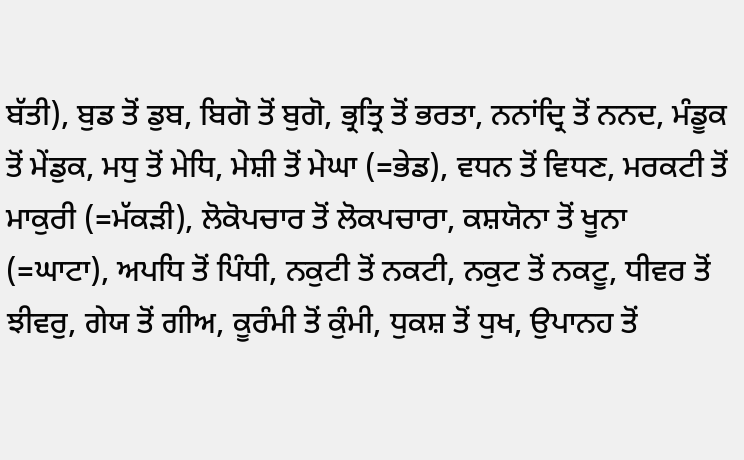ਬੱਤੀ), ਬੁਡ ਤੋਂ ਡੁਬ, ਬਿਗੋ ਤੋਂ ਬੁਗੋ, ਭ੍ਰਤ੍ਰਿ ਤੋਂ ਭਰਤਾ, ਨਨਾਂਦ੍ਰਿ ਤੋਂ ਨਨਦ, ਮੰਡੂਕ ਤੋਂ ਮੇਂਡੁਕ, ਮਧੁ ਤੋਂ ਮੇਧਿ, ਮੇਸ਼ੀ ਤੋਂ ਮੇਘਾ (=ਭੇਡ), ਵਧਨ ਤੋਂ ਵਿਧਣ, ਮਰਕਟੀ ਤੋਂ ਮਾਕੁਰੀ (=ਮੱਕੜੀ), ਲੋਕੋਪਚਾਰ ਤੋਂ ਲੋਕਪਚਾਰਾ, ਕਸ਼ਯੋਨਾ ਤੋਂ ਖੂਨਾ (=ਘਾਟਾ), ਅਪਧਿ ਤੋਂ ਪਿੰਧੀ, ਨਕੁਟੀ ਤੋਂ ਨਕਟੀ, ਨਕੁਟ ਤੋਂ ਨਕਟੂ, ਧੀਵਰ ਤੋਂ ਝੀਵਰੁ, ਗੇਯ ਤੋਂ ਗੀਅ, ਕੂਰੰਮੀ ਤੋਂ ਕੁੰਮੀ, ਧੁਕਸ਼ ਤੋਂ ਧੁਖ, ਉਪਾਨਹ ਤੋਂ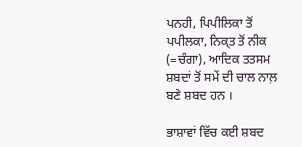ਪਨਹੀ, ਪਿਪੀਲਿਕਾ ਤੋਂ ਪਪੀਲਕਾ, ਨਿਕ੍ਤ ਤੋਂ ਨੀਕ (=ਚੰਗਾ), ਆਦਿਕ ਤਤਸਮ ਸ਼ਬਦਾਂ ਤੋਂ ਸਮੇਂ ਦੀ ਚਾਲ ਨਾਲ਼ ਬਣੇ ਸ਼ਬਦ ਹਨ ।

ਭਾਸ਼ਾਵਾਂ ਵਿੱਚ ਕਈ ਸ਼ਬਦ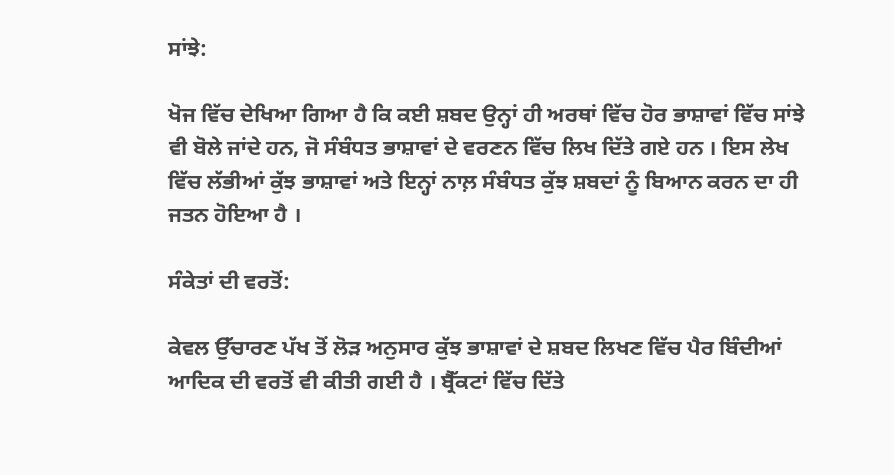ਸਾਂਝੇ:

ਖੋਜ ਵਿੱਚ ਦੇਖਿਆ ਗਿਆ ਹੈ ਕਿ ਕਈ ਸ਼ਬਦ ਉਨ੍ਹਾਂ ਹੀ ਅਰਥਾਂ ਵਿੱਚ ਹੋਰ ਭਾਸ਼ਾਵਾਂ ਵਿੱਚ ਸਾਂਝੇ ਵੀ ਬੋਲੇ ਜਾਂਦੇ ਹਨ, ਜੋ ਸੰਬੰਧਤ ਭਾਸ਼ਾਵਾਂ ਦੇ ਵਰਣਨ ਵਿੱਚ ਲਿਖ ਦਿੱਤੇ ਗਏ ਹਨ । ਇਸ ਲੇਖ ਵਿੱਚ ਲੱਭੀਆਂ ਕੁੱਝ ਭਾਸ਼ਾਵਾਂ ਅਤੇ ਇਨ੍ਹਾਂ ਨਾਲ਼ ਸੰਬੰਧਤ ਕੁੱਝ ਸ਼ਬਦਾਂ ਨੂੰ ਬਿਆਨ ਕਰਨ ਦਾ ਹੀ ਜਤਨ ਹੋਇਆ ਹੈ ।

ਸੰਕੇਤਾਂ ਦੀ ਵਰਤੋਂ:

ਕੇਵਲ ਉੱਚਾਰਣ ਪੱਖ ਤੋਂ ਲੋੜ ਅਨੁਸਾਰ ਕੁੱਝ ਭਾਸ਼ਾਵਾਂ ਦੇ ਸ਼ਬਦ ਲਿਖਣ ਵਿੱਚ ਪੈਰ ਬਿੰਦੀਆਂ ਆਦਿਕ ਦੀ ਵਰਤੋਂ ਵੀ ਕੀਤੀ ਗਈ ਹੈ । ਬ੍ਰੈੱਕਟਾਂ ਵਿੱਚ ਦਿੱਤੇ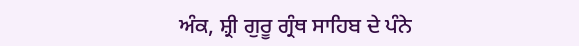ਅੰਕ, ਸ਼੍ਰੀ ਗੁਰੂ ਗ੍ਰੰਥ ਸਾਹਿਬ ਦੇ ਪੰਨੇ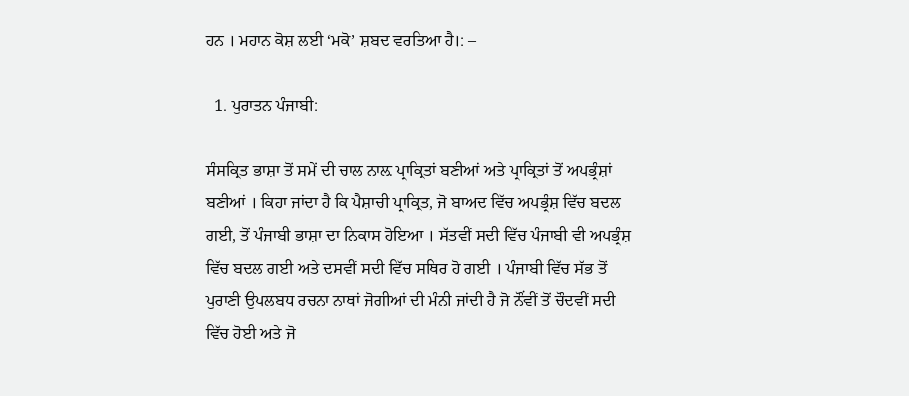ਹਨ । ਮਹਾਨ ਕੋਸ਼ ਲਈ ‘ਮਕੋ’ ਸ਼ਬਦ ਵਰਤਿਆ ਹੈ।: –

  1. ਪੁਰਾਤਨ ਪੰਜਾਬੀ:

ਸੰਸਕ੍ਰਿਤ ਭਾਸ਼ਾ ਤੋਂ ਸਮੇਂ ਦੀ ਚਾਲ ਨਾਲ਼ ਪ੍ਰਾਕ੍ਰਿਤਾਂ ਬਣੀਆਂ ਅਤੇ ਪ੍ਰਾਕ੍ਰਿਤਾਂ ਤੋਂ ਅਪਭ੍ਰੰਸ਼ਾਂ ਬਣੀਆਂ । ਕਿਹਾ ਜਾਂਦਾ ਹੈ ਕਿ ਪੈਸ਼ਾਚੀ ਪ੍ਰਾਕ੍ਰਿਤ, ਜੋ ਬਾਅਦ ਵਿੱਚ ਅਪਭ੍ਰੰਸ਼ ਵਿੱਚ ਬਦਲ ਗਈ, ਤੋਂ ਪੰਜਾਬੀ ਭਾਸ਼ਾ ਦਾ ਨਿਕਾਸ ਹੋਇਆ । ਸੱਤਵੀਂ ਸਦੀ ਵਿੱਚ ਪੰਜਾਬੀ ਵੀ ਅਪਭ੍ਰੰਸ਼ ਵਿੱਚ ਬਦਲ ਗਈ ਅਤੇ ਦਸਵੀਂ ਸਦੀ ਵਿੱਚ ਸਥਿਰ ਹੋ ਗਈ । ਪੰਜਾਬੀ ਵਿੱਚ ਸੱਭ ਤੋਂ ਪੁਰਾਣੀ ਉਪਲਬਧ ਰਚਨਾ ਨਾਥਾਂ ਜੋਗੀਆਂ ਦੀ ਮੰਨੀ ਜਾਂਦੀ ਹੈ ਜੋ ਨੌਂਵੀਂ ਤੋਂ ਚੌਦਵੀਂ ਸਦੀ ਵਿੱਚ ਹੋਈ ਅਤੇ ਜੋ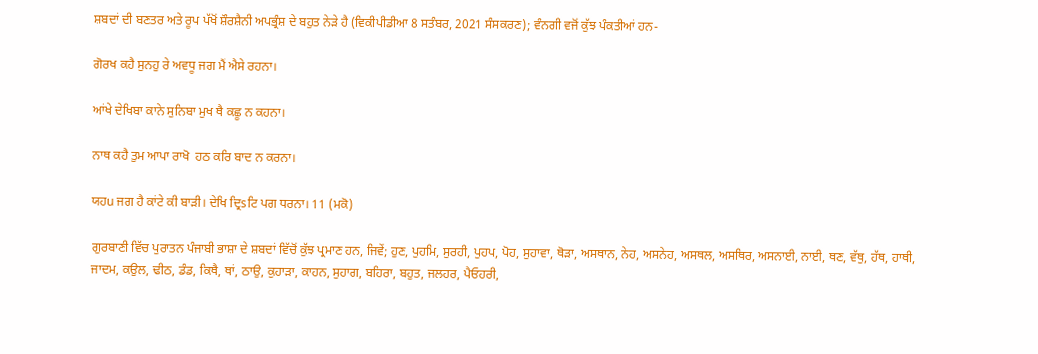ਸ਼ਬਦਾਂ ਦੀ ਬਣਤਰ ਅਤੇ ਰੂਪ ਪੱਖੋਂ ਸ਼ੌਰਸ਼ੈਨੀ ਅਪਭ੍ਰੰਸ਼ ਦੇ ਬਹੁਤ ਨੇੜੇ ਹੈ (ਵਿਕੀਪੀਡੀਆ 8 ਸਤੰਬਰ, 2021 ਸੰਸਕਰਣ); ਵੰਨਗੀ ਵਜੋਂ ਕੁੱਝ ਪੰਕਤੀਆਂ ਹਨ-

ਗੋਰਖ ਕਹੈ ਸੁਨਹੁ ਰੇ ਅਵਧੂ ਜਗ ਮੈਂ ਐਸੇ ਰਹਨਾ।

ਆਂਖੇ ਦੇਖਿਬਾ ਕਾਨੇ ਸੁਨਿਬਾ ਮੁਖ ਥੈ ਕਛੂ ਨ ਕਹਨਾ।

ਨਾਥ ਕਹੈ ਤੁਮ ਆਪਾ ਰਾਖੋ  ਹਠ ਕਰਿ ਬਾਦ ਨ ਕਰਨਾ।

ਯਹu ਜਗ ਹੈ ਕਾਂਟੇ ਕੀ ਬਾੜੀ। ਦੇਖਿ ਦ੍ਰਿsਟਿ ਪਗ ਧਰਨਾ। 11 (ਮਕੋ)

ਗੁਰਬਾਣੀ ਵਿੱਚ ਪੁਰਾਤਨ ਪੰਜਾਬੀ ਭਾਸ਼ਾ ਦੇ ਸ਼ਬਦਾਂ ਵਿੱਚੋਂ ਕੁੱਝ ਪ੍ਰਮਾਣ ਹਨ, ਜਿਵੇਂ; ਹੁਣ, ਪੁਹਮਿ, ਸੁਰਹੀ, ਪੁਹਪ, ਪੋਹ, ਸੁਹਾਵਾ, ਥੋੜਾ, ਅਸਥਾਨ, ਨੇਹ, ਅਸਨੇਹ, ਅਸਥਲ, ਅਸਥਿਰ, ਅਸਨਾਈ, ਨਾਈ, ਥਣ, ਵੱਥੁ, ਹੱਥ, ਹਾਥੀ, ਜਾਦਮ, ਕਉਲ, ਢੀਠ, ਡੰਡ, ਕਿਥੈ, ਥਾਂ, ਠਾਉ, ਕੁਹਾੜਾ, ਕਾਹਨ, ਸੁਹਾਗ, ਬਹਿਰਾ, ਬਹੁਤ, ਜਲਹਰ, ਪੈਓਹਰੀ,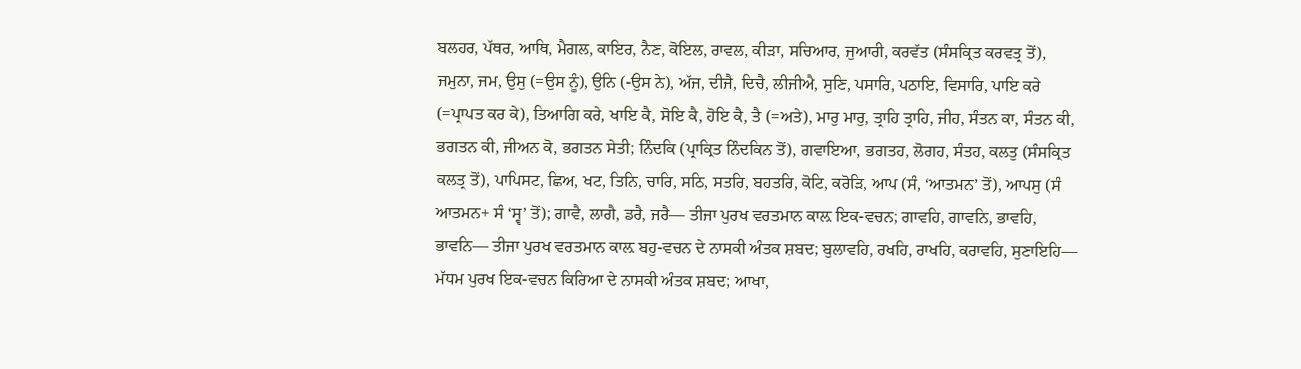ਬਲਹਰ, ਪੱਥਰ, ਆਥਿ, ਮੈਗਲ, ਕਾਇਰ, ਨੈਣ, ਕੋਇਲ, ਰਾਵਲ, ਕੀੜਾ, ਸਚਿਆਰ, ਜੁਆਰੀ, ਕਰਵੱਤ (ਸੰਸਕ੍ਰਿਤ ਕਰਵਤ੍ਰ ਤੋਂ), ਜਮੁਨਾ, ਜਮ, ਉਸੁ (=ਉਸ ਨੂੰ), ਉਨਿ (-ਉਸ ਨੇ), ਅੱਜ, ਦੀਜੈ, ਦਿਚੈ, ਲੀਜੀਐ, ਸੁਣਿ, ਪਸਾਰਿ, ਪਠਾਇ, ਵਿਸਾਰਿ, ਪਾਇ ਕਰੇ (=ਪ੍ਰਾਪਤ ਕਰ ਕੇ), ਤਿਆਗਿ ਕਰੇ, ਖਾਇ ਕੈ, ਸੋਇ ਕੈ, ਹੋਇ ਕੈ, ਤੈ (=ਅਤੇ), ਮਾਰੁ ਮਾਰੁ, ਤ੍ਰਾਹਿ ਤ੍ਰਾਹਿ, ਜੀਹ, ਸੰਤਨ ਕਾ, ਸੰਤਨ ਕੀ, ਭਗਤਨ ਕੀ, ਜੀਅਨ ਕੋ, ਭਗਤਨ ਸੇਤੀ; ਨਿੰਦਕਿ (ਪ੍ਰਾਕ੍ਰਿਤ ਨਿੰਦਕਿਨ ਤੋਂ), ਗਵਾਇਆ, ਭਗਤਹ, ਲੋਗਹ, ਸੰਤਹ, ਕਲਤੁ (ਸੰਸਕ੍ਰਿਤ ਕਲਤ੍ਰ ਤੋਂ), ਪਾਪਿਸਟ, ਛਿਅ, ਖਟ, ਤਿਨਿ, ਚਾਰਿ, ਸਠਿ, ਸਤਰਿ, ਬਹਤਰਿ, ਕੋਟਿ, ਕਰੋੜਿ, ਆਪ (ਸੰ, ‘ਆਤਮਨ’ ਤੋਂ), ਆਪਸੁ (ਸੰ ਆਤਮਨ+ ਸੰ ‘ਸ੍ਵ’ ਤੋਂ); ਗਾਵੈ, ਲਾਗੈ, ਡਰੈ, ਜਰੈ— ਤੀਜਾ ਪੁਰਖ ਵਰਤਮਾਨ ਕਾਲ਼ ਇਕ-ਵਚਨ; ਗਾਵਹਿ, ਗਾਵਨਿ, ਭਾਵਹਿ, ਭਾਵਨਿ— ਤੀਜਾ ਪੁਰਖ ਵਰਤਮਾਨ ਕਾਲ਼ ਬਹੁ-ਵਚਨ ਦੇ ਨਾਸਕੀ ਅੰਤਕ ਸ਼ਬਦ; ਬੁਲਾਵਹਿ, ਰਖਹਿ, ਰਾਖਹਿ, ਕਰਾਵਹਿ, ਸੁਣਾਇਹਿ— ਮੱਧਮ ਪੁਰਖ ਇਕ-ਵਚਨ ਕਿਰਿਆ ਦੇ ਨਾਸਕੀ ਅੰਤਕ ਸ਼ਬਦ; ਆਖਾ,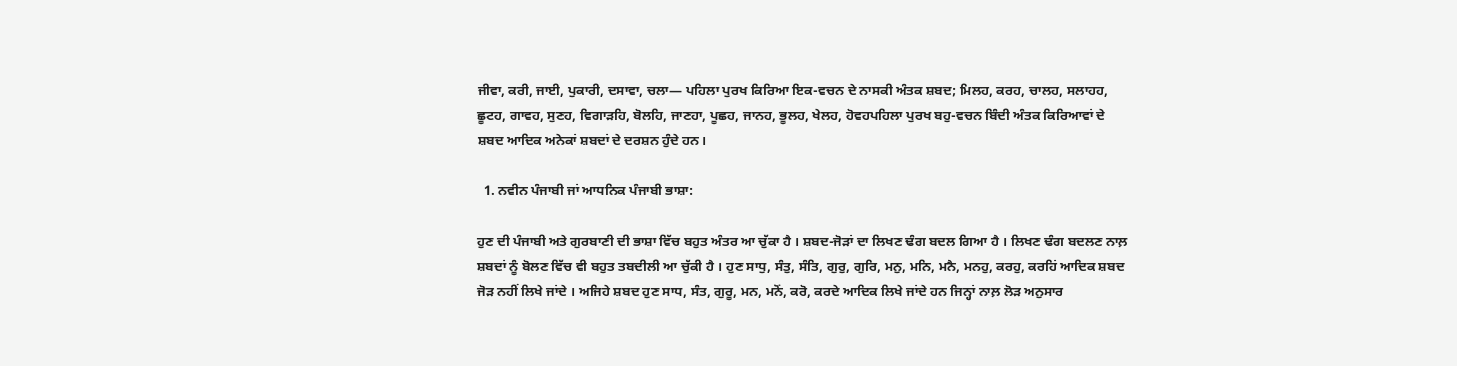ਜੀਵਾ, ਕਰੀ, ਜਾਈ, ਪੁਕਾਰੀ, ਦਸਾਵਾ, ਚਲਾ— ਪਹਿਲਾ ਪੁਰਖ ਕਿਰਿਆ ਇਕ-ਵਚਨ ਦੇ ਨਾਸਕੀ ਅੰਤਕ ਸ਼ਬਦ; ਮਿਲਹ, ਕਰਹ, ਚਾਲਹ, ਸਲਾਹਹ, ਛੂਟਹ, ਗਾਵਹ, ਸੁਣਹ, ਵਿਗਾੜਹਿ, ਬੋਲਹਿ, ਜਾਣਹਾ, ਪੂਛਹ, ਜਾਨਹ, ਭੂਲਹ, ਖੇਲਹ, ਹੋਵਹਪਹਿਲਾ ਪੁਰਖ ਬਹੁ-ਵਚਨ ਬਿੰਦੀ ਅੰਤਕ ਕਿਰਿਆਵਾਂ ਦੇ ਸ਼ਬਦ ਆਦਿਕ ਅਨੇਕਾਂ ਸ਼ਬਦਾਂ ਦੇ ਦਰਸ਼ਨ ਹੁੰਦੇ ਹਨ।

  1. ਨਵੀਨ ਪੰਜਾਬੀ ਜਾਂ ਆਧਨਿਕ ਪੰਜਾਬੀ ਭਾਸ਼ਾ:

ਹੁਣ ਦੀ ਪੰਜਾਬੀ ਅਤੇ ਗੁਰਬਾਣੀ ਦੀ ਭਾਸ਼ਾ ਵਿੱਚ ਬਹੁਤ ਅੰਤਰ ਆ ਚੁੱਕਾ ਹੈ । ਸ਼ਬਦ-ਜੋੜਾਂ ਦਾ ਲਿਖਣ ਢੰਗ ਬਦਲ ਗਿਆ ਹੈ । ਲਿਖਣ ਢੰਗ ਬਦਲਣ ਨਾਲ਼ ਸ਼ਬਦਾਂ ਨੂੰ ਬੋਲਣ ਵਿੱਚ ਵੀ ਬਹੁਤ ਤਬਦੀਲੀ ਆ ਚੁੱਕੀ ਹੈ । ਹੁਣ ਸਾਧੁ, ਸੰਤੁ, ਸੰਤਿ, ਗੁਰੁ, ਗੁਰਿ, ਮਨੁ, ਮਨਿ, ਮਨੈ, ਮਨਹੁ, ਕਰਹੁ, ਕਰਹਿਂ ਆਦਿਕ ਸ਼ਬਦ ਜੋੜ ਨਹੀਂ ਲਿਖੇ ਜਾਂਦੇ । ਅਜਿਹੇ ਸ਼ਬਦ ਹੁਣ ਸਾਧ, ਸੰਤ, ਗੁਰੂ, ਮਨ, ਮਨੋਂ, ਕਰੋ, ਕਰਦੇ ਆਦਿਕ ਲਿਖੇ ਜਾਂਦੇ ਹਨ ਜਿਨ੍ਹਾਂ ਨਾਲ਼ ਲੋੜ ਅਨੁਸਾਰ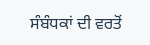ਸੰਬੰਧਕਾਂ ਦੀ ਵਰਤੋਂ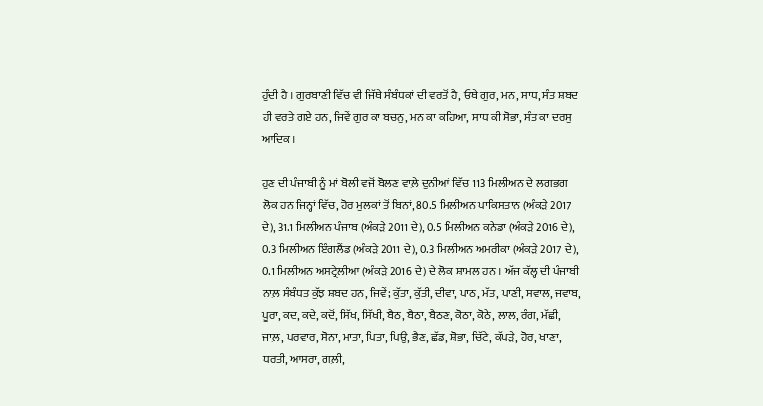ਹੁੰਦੀ ਹੈ । ਗੁਰਬਾਣੀ ਵਿੱਚ ਵੀ ਜਿੱਥੇ ਸੰਬੰਧਕਾਂ ਦੀ ਵਰਤੋਂ ਹੈ, ਓਥੇ ਗੁਰ, ਮਨ, ਸਾਧ, ਸੰਤ ਸ਼ਬਦ ਹੀ ਵਰਤੇ ਗਏ ਹਨ, ਜਿਵੇਂ ਗੁਰ ਕਾ ਬਚਨੁ, ਮਨ ਕਾ ਕਹਿਆ, ਸਾਧ ਕੀ ਸੋਭਾ, ਸੰਤ ਕਾ ਦਰਸੁ ਆਦਿਕ ।

ਹੁਣ ਦੀ ਪੰਜਾਬੀ ਨੂੰ ਮਾਂ ਬੋਲੀ ਵਜੋਂ ਬੋਲਣ ਵਾਲ਼ੇ ਦੁਨੀਆਂ ਵਿੱਚ 113 ਮਿਲੀਅਨ ਦੇ ਲਗਭਗ ਲੋਕ ਹਨ ਜਿਨ੍ਹਾਂ ਵਿੱਚ, ਹੋਰ ਮੁਲਕਾਂ ਤੋਂ ਬਿਨਾਂ, 80.5 ਮਿਲੀਅਨ ਪਾਕਿਸਤਾਨ (ਅੰਕੜੇ 2017 ਦੇ), 31.1 ਮਿਲੀਅਨ ਪੰਜਾਬ (ਅੰਕੜੇ 2011 ਦੇ), 0.5 ਮਿਲੀਅਨ ਕਨੇਡਾ (ਅੰਕੜੇ 2016 ਦੇ), 0.3 ਮਿਲੀਅਨ ਇੰਗਲੈਂਡ (ਅੰਕੜੇ 2011 ਦੇ), 0.3 ਮਿਲੀਅਨ ਅਮਰੀਕਾ (ਅੰਕੜੇ 2017 ਦੇ), 0.1 ਮਿਲੀਅਨ ਅਸਟ੍ਰੇਲੀਆ (ਅੰਕੜੇ 2016 ਦੇ) ਦੇ ਲੋਕ ਸ਼ਾਮਲ ਹਨ । ਅੱਜ ਕੱਲ੍ਹ ਦੀ ਪੰਜਾਬੀ ਨਾਲ਼ ਸੰਬੰਧਤ ਕੁੱਝ ਸ਼ਬਦ ਹਨ, ਜਿਵੇਂ; ਕੁੱਤਾ, ਕੁੱਤੀ, ਦੀਵਾ, ਪਾਠ, ਮੱਤ, ਪਾਣੀ, ਸਵਾਲ, ਜਵਾਬ, ਪੂਰਾ, ਕਦ, ਕਦੇ, ਕਦੋਂ, ਸਿੱਖ, ਸਿੱਖੀ, ਬੈਠ, ਬੈਠਾ, ਬੈਠਣ, ਕੋਠਾ, ਕੋਠੇ, ਲਾਲ, ਰੰਗ, ਮੱਛੀ, ਜਾਲ਼, ਪਰਵਾਰ, ਸੋਨਾ, ਮਾਤਾ, ਪਿਤਾ, ਪਿਉ, ਭੈਣ, ਛੱਡ, ਸ਼ੋਭਾ, ਚਿੱਟੇ, ਕੱਪੜੇ, ਹੋਰ, ਖਾਣਾ, ਧਰਤੀ, ਆਸਰਾ, ਗਲ਼ੀ,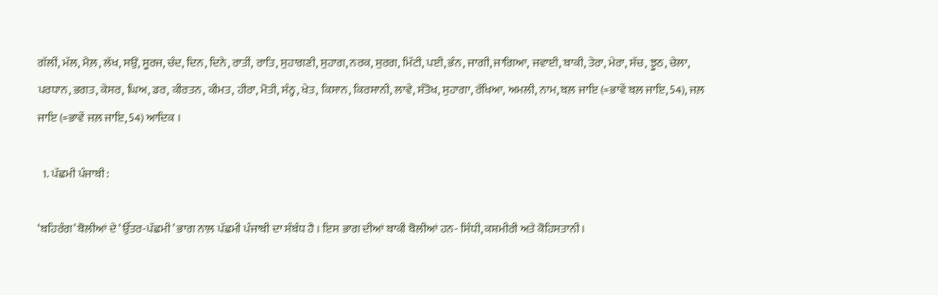ਗੱਲੀਂ, ਮੱਲ, ਮੈਲ਼, ਲੱਖ, ਸਉਂ, ਸੂਰਜ, ਚੰਦ, ਦਿਨ, ਦਿਨੇ, ਰਾਤੀਂ, ਰਾਤਿ, ਸੁਹਾਗਣੀ, ਸੁਹਾਗ, ਨਰਕ, ਸੁਰਗ, ਮਿੱਟੀ, ਪਈ, ਭੰਨ, ਜਾਗੀ, ਜਾਗਿਆ, ਜਵਾਈ, ਬਾਕੀ, ਤੇਰਾ, ਮੇਰਾ, ਸੱਚ, ਝੂਠ, ਚੇਲਾ, ਪਰਧਾਨ, ਭਗਤ, ਕੇਸਰ, ਘਿਅ, ਡਰ, ਕੀਰਤਨ, ਕੀਮਤ, ਹੀਰਾ, ਮੋਤੀ, ਸੰਨ੍ਹ, ਖੇਤ, ਕਿਸਾਨ, ਕਿਰਸਾਨੀ, ਲਾਵੇ, ਸੰਤੋਖ, ਸੁਹਾਗਾ, ਰੱਖਿਆ, ਅਮਲੀ, ਨਾਮ, ਬਲ਼ ਜਾਇ (=ਭਾਵੇਂ ਬਲ਼ ਜਾਇ, 54), ਜਲ਼ ਜਾਇ (=ਭਾਵੇਂ ਜਲ਼ ਜਾਇ, 54) ਆਦਿਕ ।

  1. ਪੱਛਮੀ ਪੰਜਾਬੀ:

‘ਬਹਿਰੰਗ’ ਬੋਲੀਆਂ ਦੇ ‘ਉੱਤਰ-ਪੱਛਮੀ’ ਭਾਗ ਨਾਲ਼ ਪੱਛਮੀ ਪੰਜਾਬੀ ਦਾ ਸੰਬੰਧ ਹੈ । ਇਸ ਭਾਗ ਦੀਆਂ ਬਾਕੀ ਬੋਲੀਆਂ ਹਨ- ਸਿੰਧੀ, ਕਸ਼ਮੀਰੀ ਅਤੇ ਕੋਹਿਸਤਾਨੀ ।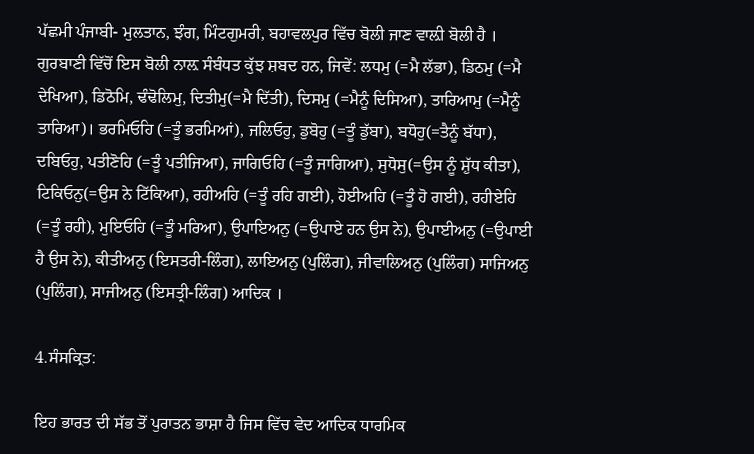ਪੱਛਮੀ ਪੰਜਾਬੀ- ਮੁਲਤਾਨ, ਝੰਗ, ਮਿੰਟਗੁਮਰੀ, ਬਹਾਵਲਪੁਰ ਵਿੱਚ ਬੋਲੀ ਜਾਣ ਵਾਲ਼ੀ ਬੋਲੀ ਹੈ । ਗੁਰਬਾਣੀ ਵਿੱਚੋਂ ਇਸ ਬੋਲੀ ਨਾਲ਼ ਸੰਬੰਧਤ ਕੁੱਝ ਸ਼ਬਦ ਹਨ, ਜਿਵੇਂ: ਲਧਮੁ (=ਮੈ ਲੱਭਾ), ਡਿਠਮੁ (=ਮੈ ਦੇਖਿਆ), ਡਿਠੋਮਿ, ਢੰਢੋਲਿਮੁ, ਦਿਤੀਮੁ(=ਮੈ ਦਿੱਤੀ), ਦਿਸਮੁ (=ਮੈਨੂੰ ਦਿਸਿਆ), ਤਾਰਿਆਮੁ (=ਮੈਨੂੰ ਤਾਰਿਆ)। ਭਰਮਿਓਹਿ (=ਤੂੰ ਭਰਮਿਆਂ), ਜਲਿਓਹੁ, ਡੁਬੋਹੁ (=ਤੂੰ ਡੁੱਬਾ), ਬਧੋਹੁ(=ਤੈਨੂੰ ਬੱਧਾ), ਦਬਿਓਹੁ, ਪਤੀਣੋਹਿ (=ਤੂੰ ਪਤੀਜਿਆ), ਜਾਗਿਓਹਿ (=ਤੂੰ ਜਾਗਿਆ), ਸੁਧੋਸੁ(=ਉਸ ਨੂੰ ਸ਼ੁੱਧ ਕੀਤਾ), ਟਿਕਿਓਨੁ(=ਉਸ ਨੇ ਟਿੱਕਿਆ), ਰਹੀਅਹਿ (=ਤੂੰ ਰਹਿ ਗਈ), ਹੋਈਅਹਿ (=ਤੂੰ ਹੋ ਗਈ), ਰਹੀਏਹਿ (=ਤੂੰ ਰਹੀ), ਮੁਇਓਹਿ (=ਤੂੰ ਮਰਿਆ), ਉਪਾਇਅਨੁ (=ਉਪਾਏ ਹਨ ਉਸ ਨੇ), ਉਪਾਈਅਨੁ (=ਉਪਾਈ ਹੈ ਉਸ ਨੇ), ਕੀਤੀਅਨੁ (ਇਸਤਰੀ-ਲਿੰਗ), ਲਾਇਅਨੁ (ਪੁਲਿੰਗ), ਜੀਵਾਲਿਅਨੁ (ਪੁਲਿੰਗ) ਸਾਜਿਅਨੁ (ਪੁਲਿੰਗ), ਸਾਜੀਅਨੁ (ਇਸਤ੍ਰੀ-ਲਿੰਗ) ਆਦਿਕ ।

4.ਸੰਸਕ੍ਰਿਤ:

ਇਹ ਭਾਰਤ ਦੀ ਸੱਭ ਤੋਂ ਪੁਰਾਤਨ ਭਾਸ਼ਾ ਹੈ ਜਿਸ ਵਿੱਚ ਵੇਦ ਆਦਿਕ ਧਾਰਮਿਕ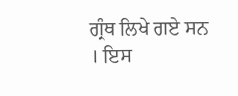ਗ੍ਰੰਥ ਲਿਖੇ ਗਏ ਸਨ । ਇਸ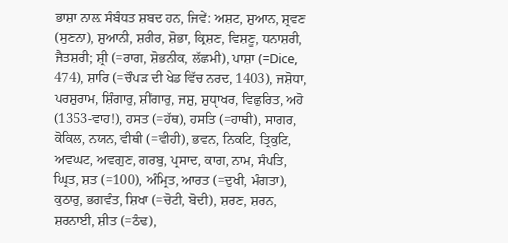ਭਾਸ਼ਾ ਨਾਲ਼ ਸੰਬੰਧਤ ਸ਼ਬਦ ਹਨ, ਜਿਵੇਂ: ਅਸ਼ਟ, ਸ਼ੁਆਨ, ਸ਼੍ਰਵਣ (ਸੁਣਨਾ), ਸ਼ੁਆਨੀ, ਸ਼ਰੀਰ, ਸ਼ੋਭਾ, ਕ੍ਰਿਸ਼ਣ, ਵਿਸ਼ਣੂ, ਧਨਾਸ਼ਰੀ, ਜੈਤਸ਼ਰੀ; ਸ਼੍ਰੀ (=ਰਾਗ, ਸ਼ੋਭਨੀਕ, ਲੱਛਮੀ), ਪਾਸ਼ਾ (=Dice, 474), ਸ਼ਾਰਿ (=ਚੌਪੜ ਦੀ ਖੇਡ ਵਿੱਚ ਨਰਦ, 1403), ਜਸ਼ੋਧਾ, ਪਰਸ਼ੁਰਾਮ, ਸ਼ਿੰਗਾਰੁ, ਸ਼ੀਂਗਾਰੁ, ਜਸ਼ੁ, ਸ਼ੁਧੵਾਖਰ, ਵਿਛੁਰਿਤ, ਅਹੋ (1353-ਵਾਹ!), ਹਸਤ (=ਹੱਥ), ਹਸਤਿ (=ਹਾਥੀ), ਸਾਗਰ, ਕੋਕਿਲ, ਨਯਨ, ਵੀਥੀ (=ਵੀਹੀ), ਭਵਨ, ਨਿਕਟਿ, ਤ੍ਰਿਕੁਟਿ, ਅਵਘਟ, ਅਵਗੁਣ, ਗਰਬੁ, ਪ੍ਰਸਾਦ, ਕਾਗ, ਨਾਮ, ਸੰਪਤਿ, ਘ੍ਰਿਤ, ਸ਼ਤ (=100), ਅੰਮ੍ਰਿਤ, ਆਰਤ (=ਦੁਖੀ, ਮੰਗਤਾ), ਕੁਠਾਰੁ, ਭਗਵੰਤ, ਸ਼ਿਖਾ (=ਚੋਟੀ, ਬੋਦੀ), ਸ਼ਰਣ, ਸ਼ਰਨ, ਸ਼ਰਨਾਈ, ਸ਼ੀਤ (=ਠੰਢ),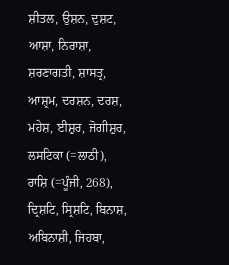ਸ਼ੀਤਲ, ਉਸ਼ਨ, ਦੁਸ਼ਟ, ਆਸ਼ਾ, ਨਿਰਾਸ਼ਾ, ਸ਼ਰਣਾਗਤੀ, ਸ਼ਾਸਤ੍ਰ, ਆਸ਼੍ਰਮ, ਦਰਸ਼ਨ, ਦਰਸ਼, ਮਹੇਸ਼, ਈਸ਼ੁਰ, ਜੋਗੀਸ਼ੁਰ, ਲਸਟਿਕਾ (=ਲਾਠੀ), ਰਾਸ਼ਿ (=ਪੂੰਜੀ, 268), ਦ੍ਰਿਸ਼ਟਿ, ਸ੍ਰਿਸ਼ਟਿ, ਬਿਨਾਸ਼, ਅਬਿਨਾਸ਼ੀ, ਜਿਹਬਾ,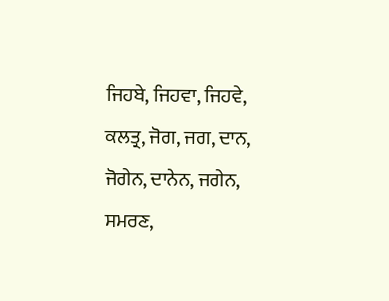ਜਿਹਬੇ, ਜਿਹਵਾ, ਜਿਹਵੇ, ਕਲਤ੍ਰ, ਜੋਗ, ਜਗ, ਦਾਨ, ਜੋਗੇਨ, ਦਾਨੇਨ, ਜਗੇਨ, ਸਮਰਣ,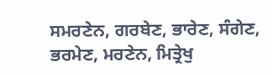ਸਮਰਣੇਨ, ਗਰਬੇਣ, ਭਾਰੇਣ, ਸੰਗੇਣ, ਭਰਮੇਣ, ਮਰਣੇਨ, ਮਿਤ੍ਰੇਖੁ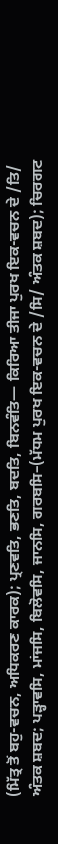(ਮਿੱਤ੍ਰ ਤੋਂ ਬਹੁ-ਵਚਨ, ਅਧਿਕਰਣ ਕਾਰਕ); ਪ੍ਰਣਵਤਿ, ਭਣਤਿ, ਬਦਤਿ, ਬਿਨਵੰਤਿ— ਕਿਰਿਆ ਤੀਜਾ ਪੁਰਖ ਇਕ-ਵਚਨ ਦੇ /ਤਿ/ ਅੰਤਕ ਸ਼ਬਦ; ਪੜ੍ਹਾਵਸਿ, ਮਾਂਜਸਿ, ਬਿਲੋਵਸਿ, ਜਾਨਸਿ, ਗਰਬਸਿ–(ਮੱਧਮ ਪੁਰਖ ਇਕ-ਵਚਨ ਦੇ /ਸਿ/ ਅੰਤਕ ਸ਼ਬਦ); ਚਿਰਗਟ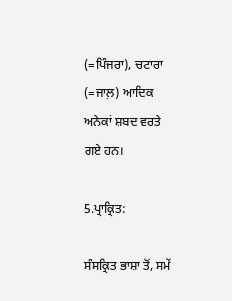(=ਪਿੰਜਰਾ), ਚਟਾਰਾ (=ਜਾਲ਼) ਆਦਿਕ ਅਨੇਕਾਂ ਸ਼ਬਦ ਵਰਤੇ ਗਏ ਹਨ।

5.ਪ੍ਰਾਕ੍ਰਿਤ:

ਸੰਸਕ੍ਰਿਤ ਭਾਸ਼ਾ ਤੋਂ, ਸਮੇਂ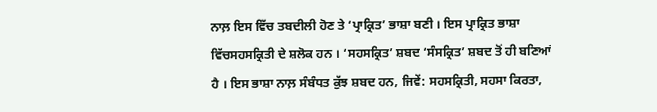ਨਾਲ਼ ਇਸ ਵਿੱਚ ਤਬਦੀਲੀ ਹੋਣ ਤੇ ‘ਪ੍ਰਾਕ੍ਰਿਤ’ ਭਾਸ਼ਾ ਬਣੀ । ਇਸ ਪ੍ਰਾਕ੍ਰਿਤ ਭਾਸ਼ਾ ਵਿੱਚਸਹਸਕ੍ਰਿਤੀ ਦੇ ਸ਼ਲੋਕ ਹਨ । ‘ਸਹਸਕ੍ਰਿਤ’ ਸ਼ਬਦ ‘ਸੰਸਕ੍ਰਿਤ’ ਸ਼ਬਦ ਤੋਂ ਹੀ ਬਣਿਆਂ ਹੈ । ਇਸ ਭਾਸ਼ਾ ਨਾਲ਼ ਸੰਬੰਧਤ ਕੁੱਝ ਸ਼ਬਦ ਹਨ, ਜਿਵੇਂ: ਸਹਸਕ੍ਰਿਤੀ, ਸਹਸਾ ਕਿਰਤਾ,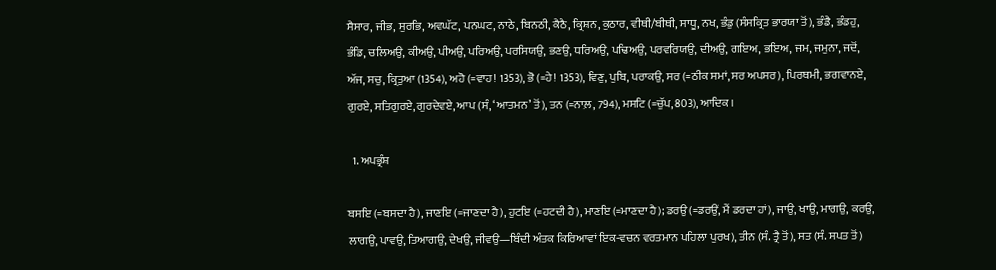ਸੈਸਾਰ, ਜੀਭ, ਸੁਰਭਿ, ਅਵਘੱਟ, ਪਨਘਟ, ਨਾਠੇ, ਬਿਨਠੀ, ਕੈਠੈ, ਕ੍ਰਿਸ਼ਨ, ਕੁਠਾਰ, ਵੀਥੀ/ਬੀਥੀ, ਸਾਧੂ, ਨਖ, ਭੰਡੁ (ਸੰਸਕ੍ਰਿਤ ਭਾਰਯਾ ਤੋਂ), ਭੰਡੈ, ਭੰਡਹੁ, ਭੰਡਿ, ਚਲਿਅਉ, ਕੀਅਉ, ਪੀਅਉ, ਪਰਿਅਉ, ਪਰਸਿਯਉ, ਭਣਉ, ਧਰਿਅਉ, ਪਢਿਅਉ, ਪਰਵਰਿਯਉ, ਦੀਅਉ, ਗਇਅ, ਭਇਅ, ਜਮ, ਜਮੁਨਾ, ਜਦੋਂ, ਅੱਜ, ਸਚੁ, ਕ੍ਰਿਤੁਆ (1354), ਅਹੋ (=ਵਾਹ! 1353), ਭੋ (=ਹੇ! 1353), ਵਿਣੁ, ਪੁਬਿ, ਪਰਾਕਉ, ਸਰ (=ਠੀਕ ਸਮਾਂ, ਸਰ ਅਪਸਰ), ਪਿਰਥਮੀ, ਭਗਵਾਨਏ, ਗੁਰਏ, ਸਤਿਗੁਰਏ, ਗੁਰਦੇਵਏ, ਆਪ (ਸੰ, ‘ਆਤਮਨ’ ਤੋਂ), ਤਨ (=ਨਾਲ਼, 794), ਮਸਟਿ (=ਚੁੱਪ, 803), ਆਦਿਕ ।

  1. ਅਪਭ੍ਰੰਸ਼

ਬਸਇ (=ਬਸਦਾ ਹੈ), ਜਾਣਇ (=ਜਾਣਦਾ ਹੈ), ਹੁਟਇ (=ਹਟਦੀ ਹੈ), ਮਾਣਇ (=ਮਾਣਦਾ ਹੈ); ਡਰਉ (=ਡਰਉਂ, ਮੈਂ ਡਰਦਾ ਹਾਂ), ਜਾਉ, ਖਾਉ, ਮਾਗਉ, ਕਰਉ, ਲਾਗਉ, ਪਾਵਉ, ਤਿਆਗਉ, ਦੇਖਉ, ਜੀਵਉ—ਬਿੰਦੀ ਅੰਤਕ ਕਿਰਿਆਵਾਂ ਇਕ-ਵਚਨ ਵਰਤਮਾਨ ਪਹਿਲਾ ਪੁਰਖ), ਤੀਨ (ਸੰ. ਤ੍ਰੈ ਤੋਂ), ਸਤ (ਸੰ. ਸਪਤ ਤੋਂ)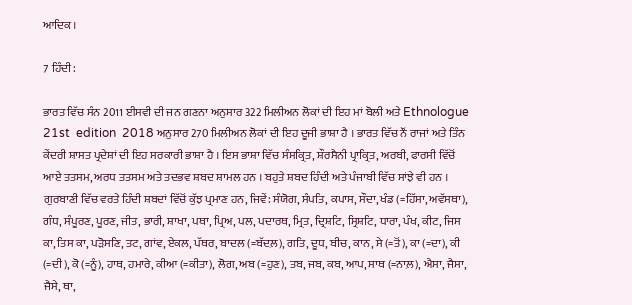ਆਦਿਕ ।

7 ਹਿੰਦੀ:

ਭਾਰਤ ਵਿੱਚ ਸੰਨ 2011 ਈਸਵੀ ਦੀ ਜਨ ਗਣਨਾ ਅਨੁਸਾਰ 322 ਮਿਲੀਅਨ ਲੋਕਾਂ ਦੀ ਇਹ ਮਾਂ ਬੋਲੀ ਅਤੇ Ethnologue 21st  edition  2018 ਅਨੁਸਾਰ 270 ਮਿਲੀਅਨ ਲੋਕਾਂ ਦੀ ਇਹ ਦੂਜੀ ਭਾਸ਼ਾ ਹੈ । ਭਾਰਤ ਵਿੱਚ ਨੌਂ ਰਾਜਾਂ ਅਤੇ ਤਿੰਨ ਕੇਂਦਰੀ ਸ਼ਾਸਤ ਪ੍ਰਦੇਸ਼ਾਂ ਦੀ ਇਹ ਸਰਕਾਰੀ ਭਾਸ਼ਾ ਹੈ । ਇਸ ਭਾਸ਼ਾ ਵਿੱਚ ਸੰਸਕ੍ਰਿਤ, ਸ਼ੌਰਸੈਨੀ ਪ੍ਰਾਕ੍ਰਿਤ, ਅਰਬੀ, ਫਾਰਸੀ ਵਿੱਚੋਂ ਆਏ ਤਤਸਮ, ਅਰਧ ਤਤਸਮ ਅਤੇ ਤਦਭਵ ਸ਼ਬਦ ਸ਼ਾਮਲ ਹਨ । ਬਹੁਤੇ ਸ਼ਬਦ ਹਿੰਦੀ ਅਤੇ ਪੰਜਾਬੀ ਵਿੱਚ ਸਾਂਝੇ ਵੀ ਹਨ । ਗੁਰਬਾਣੀ ਵਿੱਚ ਵਰਤੇ ਹਿੰਦੀ ਸ਼ਬਦਾਂ ਵਿੱਚੋਂ ਕੁੱਝ ਪ੍ਰਮਾਣ ਹਨ, ਜਿਵੇਂ: ਸੰਯੋਗ, ਸੰਪਤਿ, ਕਪਾਸ, ਸੌਦਾ, ਖੰਡ (=ਹਿੱਸਾ, ਅਵੱਸਥਾ), ਗੰਧ, ਸੰਪੂਰਣ, ਪੂਰਣ, ਜੀਤ, ਭਾਰੀ, ਸ਼ਾਖਾ, ਪਥਾ, ਪ੍ਰਿਅ, ਪਲ, ਪਦਾਰਥ, ਮ੍ਰਿਤ, ਦ੍ਰਿਸ਼ਟਿ, ਸ੍ਰਿਸ਼ਟਿ, ਧਾਰਾ, ਪੰਖ, ਕੀਟ, ਜਿਸ ਕਾ, ਤਿਸ ਕਾ, ਪੜੋਸਣਿ, ਤਟ, ਗਾਂਵ, ਏਕਲ, ਪੱਥਰ, ਬਾਦਲ (=ਬੱਦਲ਼), ਗਤਿ, ਦੂਧ, ਬੀਚ, ਕਾਨ, ਸੇ (=ਤੋਂ), ਕਾ (=ਦਾ), ਕੀ (=ਦੀ), ਕੋ (=ਨੂੰ), ਹਾਥ, ਹਮਾਰੇ, ਕੀਆ (=ਕੀਤਾ), ਲੋਗ, ਅਬ (=ਹੁਣ), ਤਬ, ਜਬ, ਕਬ, ਆਪ, ਸਾਥ (=ਨਾਲ਼), ਐਸਾ, ਜੈਸਾ, ਜੈਸੇ, ਥਾ,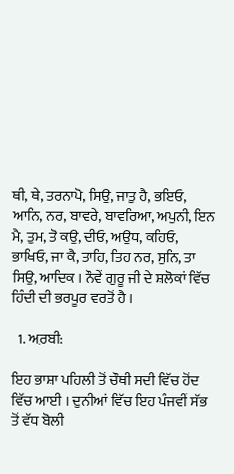ਥੀ, ਥੇ, ਤਰਨਾਪੋ, ਸਿਉ, ਜਾਤੁ ਹੈ, ਭਇਓ, ਆਨਿ, ਨਰ, ਬਾਵਰੇ, ਬਾਵਰਿਆ, ਅਪੁਨੀ, ਇਨ ਮੈ, ਤੁਮ, ਤੋ ਕਉ, ਦੀਓ, ਅਉਧ, ਕਹਿਓ, ਭਾਖਿਓ, ਜਾ ਕੈ, ਤਾਹਿ, ਤਿਹ ਨਰ, ਸੁਨਿ, ਤਾ ਸਿਉ, ਆਦਿਕ । ਨੌਵੇਂ ਗੁਰੂ ਜੀ ਦੇ ਸ਼ਲੋਕਾਂ ਵਿੱਚ ਹਿੰਦੀ ਦੀ ਭਰਪੂਰ ਵਰਤੋਂ ਹੈ ।

  1. ਅ਼ਰਬੀ:

ਇਹ ਭਾਸ਼ਾ ਪਹਿਲੀ ਤੋਂ ਚੌਥੀ ਸਦੀ ਵਿੱਚ ਹੋਂਦ ਵਿੱਚ ਆਈ । ਦੁਨੀਆਂ ਵਿੱਚ ਇਹ ਪੰਜਵੀਂ ਸੱਭ ਤੋਂ ਵੱਧ ਬੋਲੀ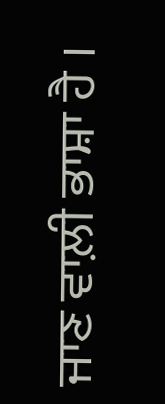ਜਾਣ ਵਾਲ਼ੀ ਭਾਸ਼ਾ ਹੈ ।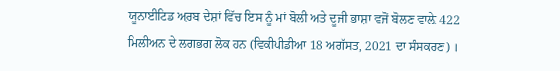ਯੂਨਾਈਟਿਡ ਅ਼ਰਬ ਦੇਸ਼ਾਂ ਵਿੱਚ ਇਸ ਨੂੰ ਮਾਂ ਬੋਲੀ ਅਤੇ ਦੂਜੀ ਭਾਸ਼ਾ ਵਜੋਂ ਬੋਲਣ ਵਾਲ਼ੇ 422 ਮਿਲੀਅਨ ਦੇ ਲਗਭਗ ਲੋਕ ਹਨ (ਵਿਕੀਪੀਡੀਆ 18 ਅਗੱਸਤ, 2021 ਦਾ ਸੰਸਕਰਣ) ।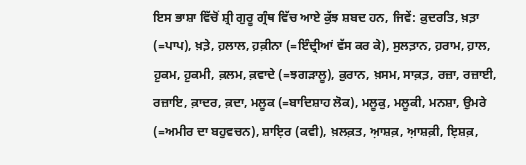ਇਸ ਭਾਸ਼ਾ ਵਿੱਚੋਂ ਸ਼੍ਰੀ ਗੁਰੂ ਗ੍ਰੰਥ ਵਿੱਚ ਆਏ ਕੁੱਝ ਸ਼ਬਦ ਹਨ, ਜਿਵੇਂ: ਕ਼ੁਦਰਤਿ, ਖ਼ਤ਼ਾ (=ਪਾਪ), ਖ਼ਤ਼ੇ, ਹ਼ਲਾਲ, ਹ਼ਕ਼ੀਨਾ (=ਇੰਦ੍ਰੀਆਂ ਵੱਸ ਕਰ ਕੇ), ਸੁਲਤ਼ਾਨ, ਹ਼ਰਾਮ, ਹ਼ਾਲ, ਹ਼ੁਕਮ, ਹ਼ੁਕਮੀ, ਕ਼ਲਮ, ਕ਼ਵਾਦੇ (=ਝਗੜਾਲੂ), ਕ਼ੁਰਾਨ, ਖ਼ਸਮ, ਸਾਕ਼ਤ਼, ਰਜ਼ਾ, ਰਜ਼ਾਈ, ਰਜ਼ਾਇ, ਕ਼ਾਦਰ, ਕ਼ਦਾ, ਮਲੂਕ (=ਬਾਦਿਸ਼ਾਹ ਲੋਕ), ਮਲੂਕੁ, ਮਲੂਕੀ, ਮਨਸ਼ਾ, ਉਮਰੇ (=ਅਮੀਰ ਦਾ ਬਹੁਵਚਨ), ਸ਼ਾਇ਼ਰ (ਕਵੀ), ਖ਼ਲਕ਼ਤ, ਅ਼ਾਸ਼ਕ਼, ਅ਼ਾਸ਼ਕ਼ੀ, ਇ਼ਸ਼ਕ਼,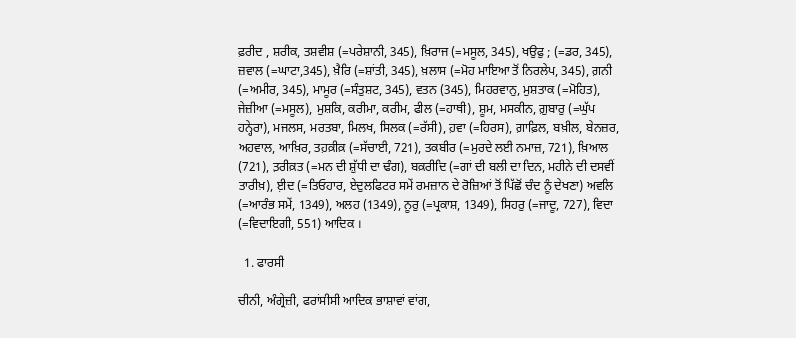ਫ਼ਰੀਦ , ਸ਼ਰੀਕ, ਤਸ਼ਵੀਸ਼ (=ਪਰੇਸ਼ਾਨੀ, 345), ਖ਼ਿਰਾਜ (=ਮਸੂਲ, 345), ਖਉਫੁ ; (=ਡਰ, 345), ਜ਼ਵਾਲ (=ਘਾਟਾ,345), ਖ਼ੈਰਿ (=ਸ਼ਾਂਤੀ, 345), ਖ਼ਲਾਸ (=ਮੋਹ ਮਾਇਆ ਤੋਂ ਨਿਰਲੇਪ, 345), ਗ਼ਨੀ (=ਅਮੀਰ, 345), ਮਾਮੂਰ (=ਸੰਤੁਸ਼ਟ, 345), ਵਤਨ (345), ਮਿਹਰਵਾਨੁ, ਮੁਸ਼ਤਾਕ (=ਮੋਹਿਤ), ਜੇਜ਼ੀਆ (=ਮਸੂਲ), ਮੁਸ਼ਕਿ, ਕਰੀਮਾ, ਕਰੀਮ, ਫੀਲ (=ਹਾਥੀ), ਸ਼ੂਮ, ਮਸਕੀਨ, ਗ਼ੁਬਾਰੁ (=ਘੁੱਪ ਹਨ੍ਹੇਰਾ), ਮਜਲਸ, ਮਰਤਬਾ, ਮਿਲਖ, ਸਿਲਕ (=ਰੱਸੀ), ਹ਼ਵਾ (=ਹਿਰਸ), ਗ਼ਾਫ਼ਿਲ, ਬਖ਼ੀਲ, ਬੇਨਜ਼ਰ, ਅਹਵਾਲ, ਆਖ਼ਿਰ, ਤਹ਼ਕ਼ੀਕ਼ (=ਸੱਚਾਈ, 721), ਤਕਬੀਰ (=ਮੁਰਦੇ ਲਈ ਨਮਾਜ਼, 721), ਖ਼ਿਆਲ (721), ਤ਼ਰੀਕ਼ਤ (=ਮਨ ਦੀ ਸ਼ੁੱਧੀ ਦਾ ਢੰਗ), ਬਕ਼ਰੀਦਿ (=ਗਾਂ ਦੀ ਬਲੀ ਦਾ ਦਿਨ, ਮਹੀਨੇ ਦੀ ਦਸਵੀਂ ਤਾਰੀਖ਼), ੲ਼ੀਦ (=ਤਿਓਹਾਰ, ਏਦੁਲਫਿਟਰ ਸਮੇਂ ਰਮਜ਼ਾਨ ਦੇ ਰੋਜ਼ਿਆਂ ਤੋਂ ਪਿੱਛੋਂ ਚੰਦ ਨੂੰ ਦੇਖਣਾ) ਅਵਲਿ (=ਆਰੰਭ ਸਮੇਂ, 1349), ਅਲਹ (1349), ਨੂਰੁ (=ਪ੍ਰਕਾਸ਼, 1349), ਸਿਹਰੁ (=ਜਾਦੂ, 727), ਵਿਦਾ (=ਵਿਦਾਇਗੀ, 551) ਆਦਿਕ ।

  1. ਫਾਰਸੀ

ਚੀਨੀ, ਅੰਗ੍ਰੇਜ਼ੀ, ਫਰਾਂਸੀਸੀ ਆਦਿਕ ਭਾਸ਼ਾਵਾਂ ਵਾਂਗ,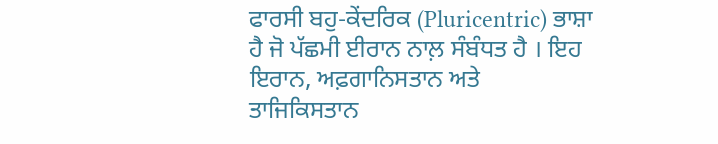ਫਾਰਸੀ ਬਹੁ-ਕੇਂਦਰਿਕ (Pluricentric) ਭਾਸ਼ਾ ਹੈ ਜੋ ਪੱਛਮੀ ਈਰਾਨ ਨਾਲ਼ ਸੰਬੰਧਤ ਹੈ । ਇਹ ਇਰਾਨ, ਅਫ਼ਗਾਨਿਸਤਾਨ ਅਤੇ ਤਾਜਿਕਿਸਤਾਨ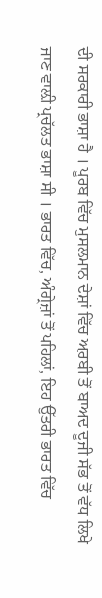ਦੀ ਸਰਕਾਰੀ ਭਾਸ਼ਾ ਹੈ । ਪੂਰਬ ਵਿੱਚ ਮੁਸਲਮਾਨ ਦੇਸ਼ਾਂ ਵਿੱਚ ਅ਼ਰਬੀ ਤੋਂ ਬਾਅਦ ਦੂਜੀ ਸੱਭ ਤੋਂ ਵੱਧ ਲਿਖੇ ਜਾਣ ਵਾਲ਼ੀ ਪ੍ਰਚੱਲਤ ਭਾਸ਼ਾ ਸੀ । ਭਾਰਤ ਵਿੱਚ, ਅੰਗ੍ਰੇਜ਼ਾਂ ਤੋਂ ਪਹਿਲਾਂ, ਇਹ ਉੱਤਰੀ ਭਾਰਤ ਵਿੱਚ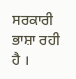ਸਰਕਾਰੀ ਭਾਸ਼ਾ ਰਹੀ ਹੈ ।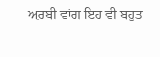ਅ਼ਰਬੀ ਵਾਂਗ ਇਹ ਵੀ ਬਹੁਤ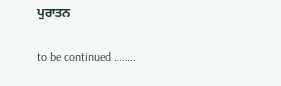ਪੁਰਾਤਨ

to be continued ……..